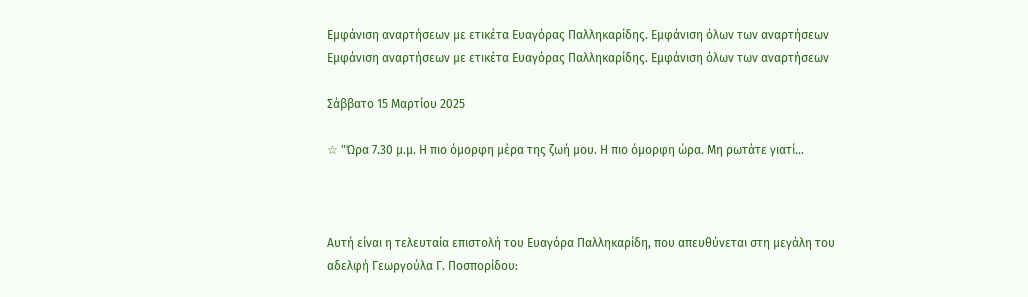Εμφάνιση αναρτήσεων με ετικέτα Ευαγόρας Παλληκαρίδης. Εμφάνιση όλων των αναρτήσεων
Εμφάνιση αναρτήσεων με ετικέτα Ευαγόρας Παλληκαρίδης. Εμφάνιση όλων των αναρτήσεων

Σάββατο 15 Μαρτίου 2025

☆ "Ώρα 7.30 μ.μ. Η πιο όμορφη μέρα της ζωή μου. Η πιο όμορφη ώρα. Μη ρωτάτε γιατί...



Αυτή είναι η τελευταία επιστολή του Ευαγόρα Παλληκαρίδη, που απευθύνεται στη μεγάλη του αδελφή Γεωργούλα Γ. Ποσπορίδου: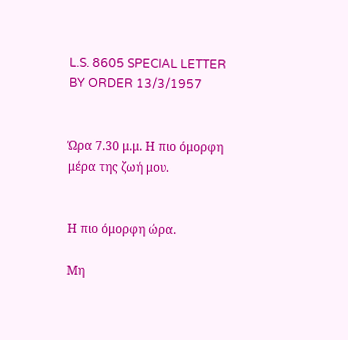L.S. 8605 SPECIAL LETTER BY ORDER 13/3/1957


Ώρα 7.30 μ.μ. Η πιο όμορφη μέρα της ζωή μου.


Η πιο όμορφη ώρα.

Μη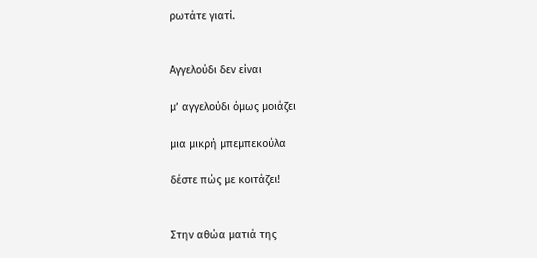ρωτάτε γιατί.


Αγγελούδι δεν είναι

μ’ αγγελούδι όμως μοιάζει

μια μικρή μπεμπεκούλα

δέστε πώς με κοιτάζει!


Στην αθώα ματιά της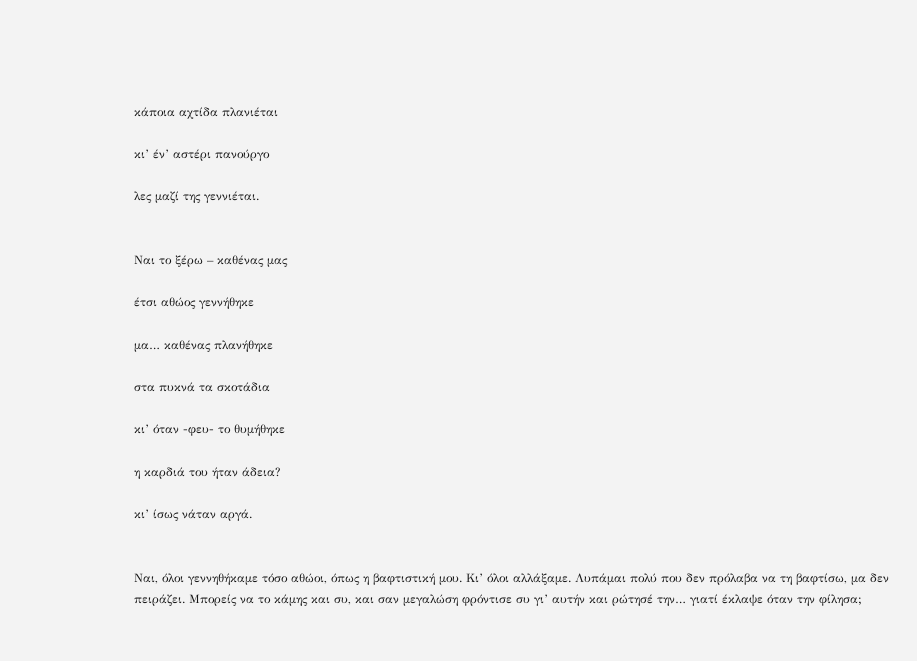κάποια αχτίδα πλανιέται

κι’ έν’ αστέρι πανούργο

λες μαζί της γεννιέται.


Ναι το ξέρω – καθένας μας

έτσι αθώος γεννήθηκε

μα… καθένας πλανήθηκε

στα πυκνά τα σκοτάδια

κι’ όταν -φευ- το θυμήθηκε

η καρδιά του ήταν άδεια?

κι’ ίσως νάταν αργά.


Ναι, όλοι γεννηθήκαμε τόσο αθώοι, όπως η βαφτιστική μου. Κι’ όλοι αλλάξαμε. Λυπάμαι πολύ που δεν πρόλαβα να τη βαφτίσω, μα δεν πειράζει. Μπορείς να το κάμης και συ, και σαν μεγαλώση φρόντισε συ γι’ αυτήν και ρώτησέ την… γιατί έκλαψε όταν την φίλησα;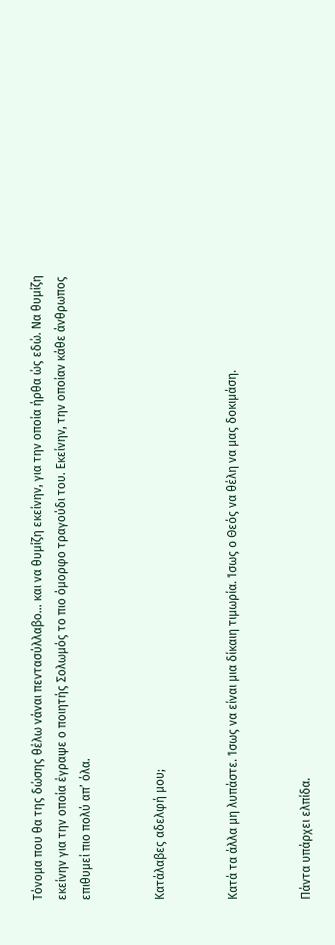Τόνομα που θα της δώσης θέλω νάναι πεντασύλλαβο… και να θυμίζη εκείνην, για την οποία ήρθα ώς εδώ. Να θυμίζη εκείνην για την οποία έγραψε ο ποιητής Σολωμός το πιο όμορφο τραγούδι του. Εκείνην, την οποίαν κάθε άνθρωπος επιθυμεί πιο πολύ απ’ όλα.


Κατάλαβες αδελφή μου;


Κατά τα άλλα μη λυπάστε. Ίσως να είναι μια δίκαιη τιμωρία. Ίσως ο Θεός να θέλη να μας δοκιμάση.


Πάντα υπάρχει ελπίδα.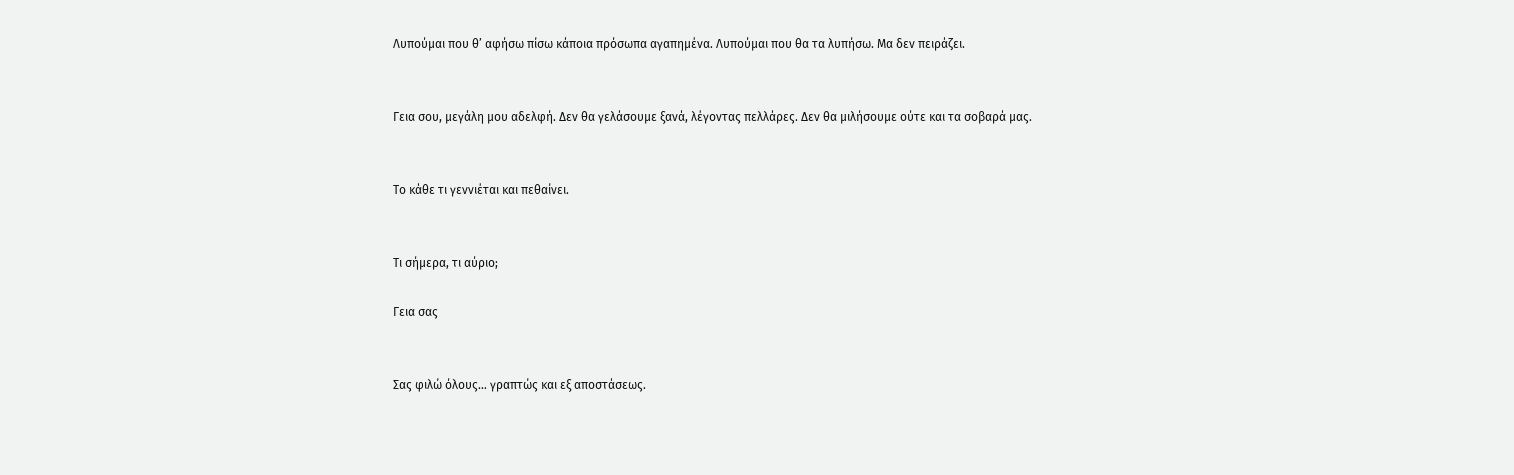Λυπούμαι που θ’ αφήσω πίσω κάποια πρόσωπα αγαπημένα. Λυπούμαι που θα τα λυπήσω. Μα δεν πειράζει.


Γεια σου, μεγάλη μου αδελφή. Δεν θα γελάσουμε ξανά, λέγοντας πελλάρες. Δεν θα μιλήσουμε ούτε και τα σοβαρά μας.


Το κάθε τι γεννιέται και πεθαίνει.


Τι σήμερα, τι αύριο;

Γεια σας


Σας φιλώ όλους… γραπτώς και εξ αποστάσεως.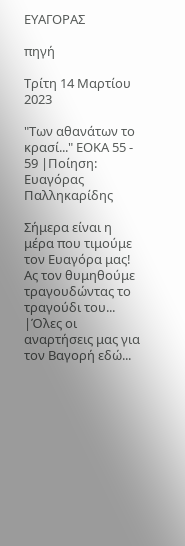ΕΥΑΓΟΡΑΣ

πηγή

Τρίτη 14 Μαρτίου 2023

"Των αθανάτων το κρασί..." ΕΟΚΑ 55 - 59 |Ποίηση: Ευαγόρας Παλληκαρίδης

Σήμερα είναι η μέρα που τιμούμε τον Ευαγόρα μας!
Ας τον θυμηθούμε τραγουδώντας το τραγούδι του...
|Όλες οι αναρτήσεις μας για τον Βαγορή εδώ...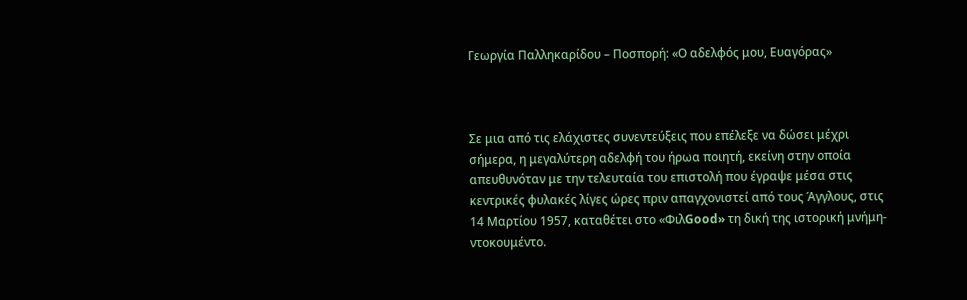Γεωργία Παλληκαρίδου – Ποσπορή: «Ο αδελφός μου, Ευαγόρας»



Σε μια από τις ελάχιστες συνεντεύξεις που επέλεξε να δώσει μέχρι σήμερα, η μεγαλύτερη αδελφή του ήρωα ποιητή, εκείνη στην οποία απευθυνόταν με την τελευταία του επιστολή που έγραψε μέσα στις κεντρικές φυλακές λίγες ώρες πριν απαγχονιστεί από τους Άγγλους, στις 14 Μαρτίου 1957, καταθέτει στο «ΦιλGood» τη δική της ιστορική μνήμη-ντοκουμέντο.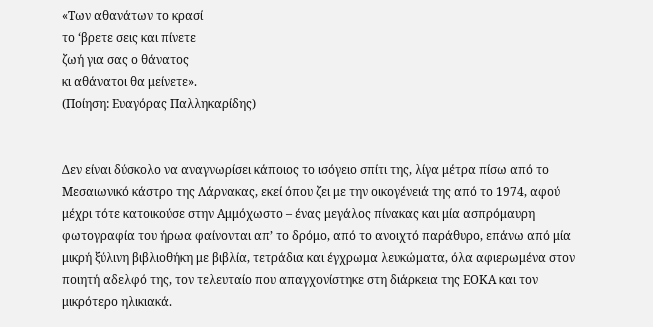«Των αθανάτων το κρασί
το ‘βρετε σεις και πίνετε
ζωή για σας ο θάνατος
κι αθάνατοι θα μείνετε».
(Ποίηση: Ευαγόρας Παλληκαρίδης)


Δεν είναι δύσκολο να αναγνωρίσει κάποιος το ισόγειο σπίτι της, λίγα μέτρα πίσω από το Μεσαιωνικό κάστρο της Λάρνακας, εκεί όπου ζει με την οικογένειά της από το 1974, αφού μέχρι τότε κατοικούσε στην Αμμόχωστο – ένας μεγάλος πίνακας και μία ασπρόμαυρη φωτογραφία του ήρωα φαίνονται απ’ το δρόμο, από το ανοιχτό παράθυρο, επάνω από μία μικρή ξύλινη βιβλιοθήκη με βιβλία, τετράδια και έγχρωμα λευκώματα, όλα αφιερωμένα στον ποιητή αδελφό της, τον τελευταίο που απαγχονίστηκε στη διάρκεια της ΕΟΚΑ και τον μικρότερο ηλικιακά.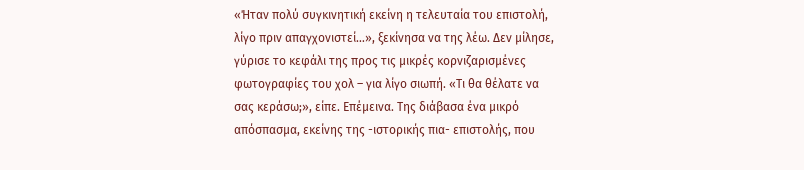«Ήταν πολύ συγκινητική εκείνη η τελευταία του επιστολή, λίγο πριν απαγχονιστεί…», ξεκίνησα να της λέω. Δεν μίλησε, γύρισε το κεφάλι της προς τις μικρές κορνιζαρισμένες φωτογραφίες του χολ – για λίγο σιωπή. «Τι θα θέλατε να σας κεράσω;», είπε. Επέμεινα. Της διάβασα ένα μικρό απόσπασμα, εκείνης της -ιστορικής πια- επιστολής, που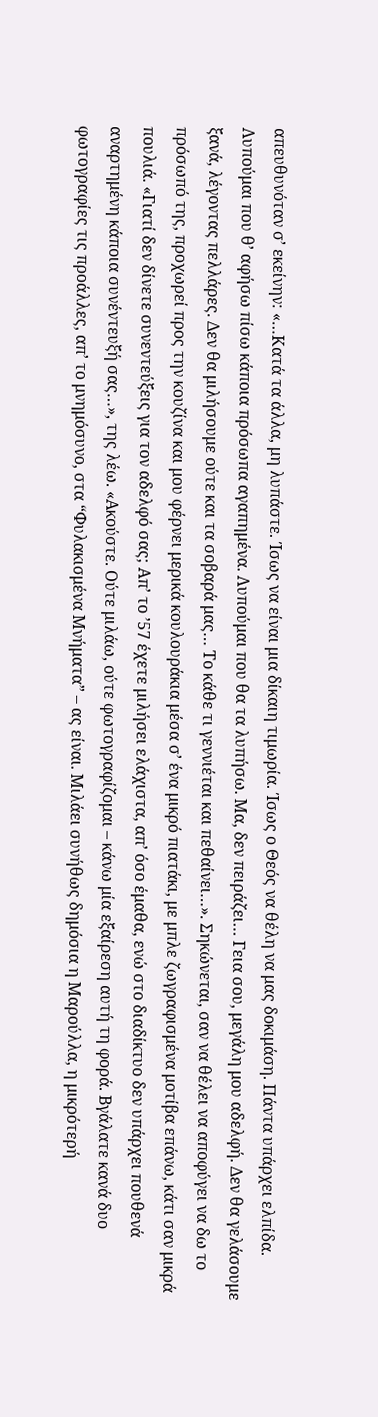απευθυνόταν σ’ εκείνην: «…Κατά τα άλλα, μη λυπάστε. Ίσως να είναι μια δίκαιη τιμωρία. Ίσως ο Θεός να θέλη να μας δοκιμάση. Πάντα υπάρχει ελπίδα. Λυπούμαι που θ’ αφήσω πίσω κάποια πρόσωπα αγαπημένα. Λυπούμαι που θα τα λυπήσω. Μα, δεν πειράζει… Γεια σου, μεγάλη μου αδελφή. Δεν θα γελάσουμε ξανά, λέγοντας πελλάρες. Δεν θα μιλήσουμε ούτε και τα σοβαρά μας… Το κάθε τι γεννιέται και πεθαίνει…». Σηκώνεται, σαν να θέλει να αποφύγει να δω το πρόσωπό της, προχωρεί προς την κουζίνα και μου φέρνει μερικά κουλουράκια μέσα σ’ ένα μικρό πιατάκι, με μπλε ζωγραφισμένα μοτίβα επάνω, κάτι σαν μικρά πουλιά. «Γιατί δεν δίνετε συνεντεύξεις για τον αδελφό σας; Απ’ το ’57 έχετε μιλήσει ελάχιστα, απ’ όσο έμαθα, ενώ στο διαδίκτυο δεν υπάρχει πουθενά αναρτημένη κάποια συνέντευξή σας…», της λέω. «Ακούστε. Ούτε μιλάω, ούτε φωτογραφίζομαι – κάνω μία εξαίρεση αυτή τη φορά. Βγάλατε κανά δυο φωτογραφίες τις προάλλες, απ’ το μνημόσυνο, στα “Φυλακισμένα Μνήματα” – ας είναι. Μιλάει συνήθως δημόσια η Μαρούλλα, η μικρότερή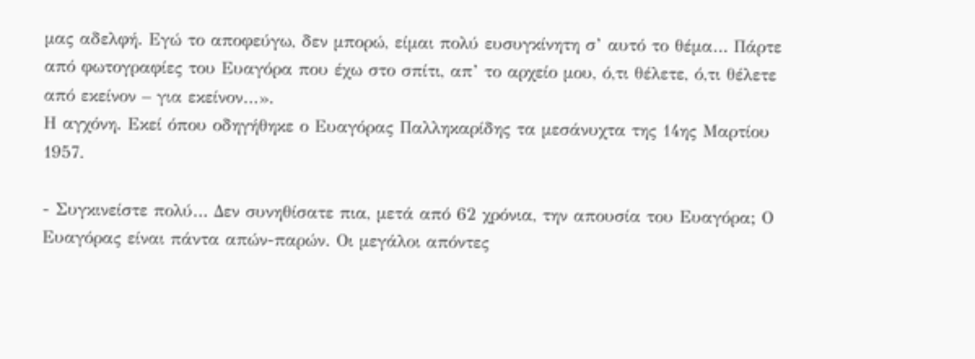μας αδελφή. Εγώ το αποφεύγω, δεν μπορώ, είμαι πολύ ευσυγκίνητη σ’ αυτό το θέμα… Πάρτε από φωτογραφίες του Ευαγόρα που έχω στο σπίτι, απ’ το αρχείο μου, ό,τι θέλετε, ό,τι θέλετε από εκείνον – για εκείνον…».
Η αγχόνη. Εκεί όπου οδηγήθηκε ο Ευαγόρας Παλληκαρίδης τα μεσάνυχτα της 14ης Μαρτίου 1957.

- Συγκινείστε πολύ… Δεν συνηθίσατε πια, μετά από 62 χρόνια, την απουσία του Ευαγόρα; Ο Ευαγόρας είναι πάντα απών-παρών. Οι μεγάλοι απόντες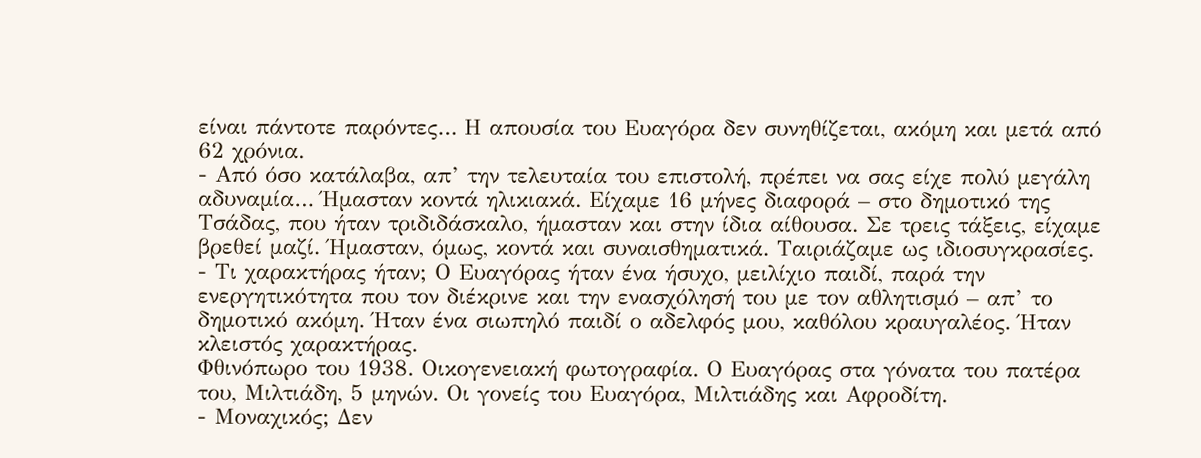είναι πάντοτε παρόντες… Η απουσία του Ευαγόρα δεν συνηθίζεται, ακόμη και μετά από 62 χρόνια.
- Από όσο κατάλαβα, απ’ την τελευταία του επιστολή, πρέπει να σας είχε πολύ μεγάλη αδυναμία… Ήμασταν κοντά ηλικιακά. Είχαμε 16 μήνες διαφορά – στο δημοτικό της Τσάδας, που ήταν τριδιδάσκαλο, ήμασταν και στην ίδια αίθουσα. Σε τρεις τάξεις, είχαμε βρεθεί μαζί. Ήμασταν, όμως, κοντά και συναισθηματικά. Ταιριάζαμε ως ιδιοσυγκρασίες.
- Τι χαρακτήρας ήταν; Ο Ευαγόρας ήταν ένα ήσυχο, μειλίχιο παιδί, παρά την ενεργητικότητα που τον διέκρινε και την ενασχόλησή του με τον αθλητισμό – απ’ το δημοτικό ακόμη. Ήταν ένα σιωπηλό παιδί ο αδελφός μου, καθόλου κραυγαλέος. Ήταν κλειστός χαρακτήρας.
Φθινόπωρο του 1938. Οικογενειακή φωτογραφία. Ο Ευαγόρας στα γόνατα του πατέρα του, Μιλτιάδη, 5 μηνών. Οι γονείς του Ευαγόρα, Μιλτιάδης και Αφροδίτη.
- Μοναχικός; Δεν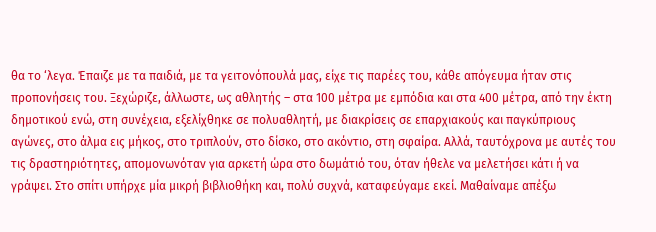θα το ‘λεγα. Έπαιζε με τα παιδιά, με τα γειτονόπουλά μας, είχε τις παρέες του, κάθε απόγευμα ήταν στις προπονήσεις του. Ξεχώριζε, άλλωστε, ως αθλητής – στα 100 μέτρα με εμπόδια και στα 400 μέτρα, από την έκτη δημοτικού ενώ, στη συνέχεια, εξελίχθηκε σε πολυαθλητή, με διακρίσεις σε επαρχιακούς και παγκύπριους αγώνες, στο άλμα εις μήκος, στο τριπλούν, στο δίσκο, στο ακόντιο, στη σφαίρα. Αλλά, ταυτόχρονα με αυτές του τις δραστηριότητες, απομονωνόταν για αρκετή ώρα στο δωμάτιό του, όταν ήθελε να μελετήσει κάτι ή να γράψει. Στο σπίτι υπήρχε μία μικρή βιβλιοθήκη και, πολύ συχνά, καταφεύγαμε εκεί. Μαθαίναμε απέξω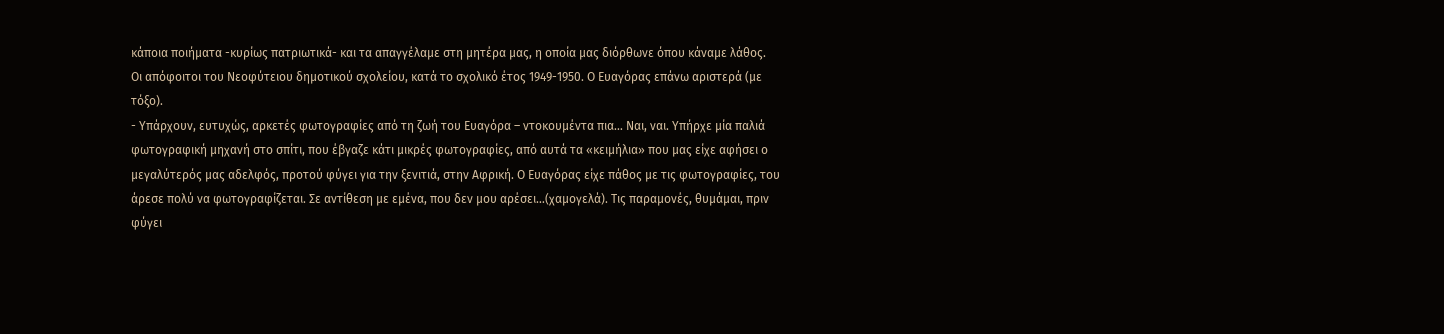κάποια ποιήματα -κυρίως πατριωτικά- και τα απαγγέλαμε στη μητέρα μας, η οποία μας διόρθωνε όπου κάναμε λάθος.
Οι απόφοιτοι του Νεοφύτειου δημοτικού σχολείου, κατά το σχολικό έτος 1949-1950. Ο Ευαγόρας επάνω αριστερά (με τόξο).
- Υπάρχουν, ευτυχώς, αρκετές φωτογραφίες από τη ζωή του Ευαγόρα – ντοκουμέντα πια… Ναι, ναι. Υπήρχε μία παλιά φωτογραφική μηχανή στο σπίτι, που έβγαζε κάτι μικρές φωτογραφίες, από αυτά τα «κειμήλια» που μας είχε αφήσει ο μεγαλύτερός μας αδελφός, προτού φύγει για την ξενιτιά, στην Αφρική. Ο Ευαγόρας είχε πάθος με τις φωτογραφίες, του άρεσε πολύ να φωτογραφίζεται. Σε αντίθεση με εμένα, που δεν μου αρέσει…(χαμογελά). Τις παραμονές, θυμάμαι, πριν φύγει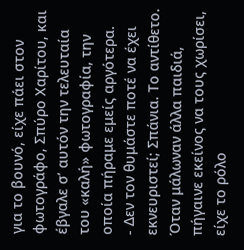για το βουνό, είχε πάει στον φωτογράφο, Σπύρο Χαρίτου, και έβγαλε σ’ αυτόν την τελευταία του «καλή» φωτογραφία, την οποία πήραμε εμείς αργότερα.
- Δεν τον θυμάστε ποτέ να έχει εκνευριστεί; Σπάνια. Το αντίθετο. Όταν μάλωναν άλλα παιδιά, πήγαινε εκείνος να τους χωρίσει, είχε το ρόλο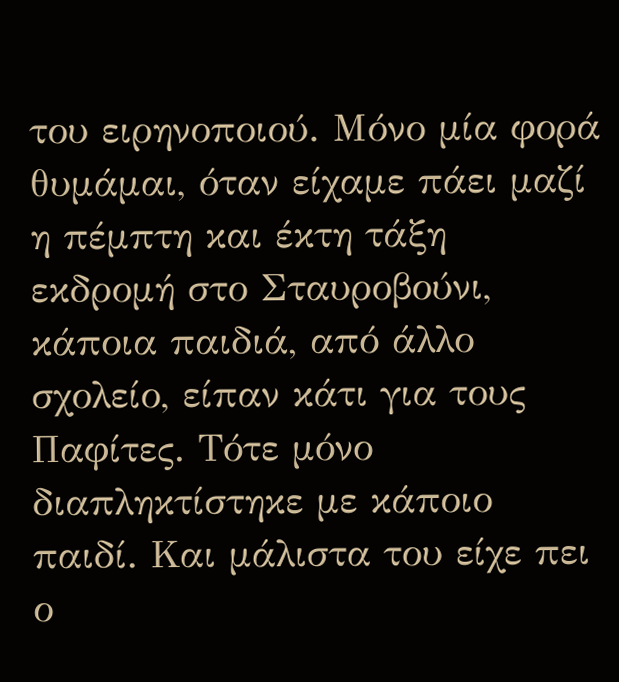του ειρηνοποιού. Μόνο μία φορά θυμάμαι, όταν είχαμε πάει μαζί η πέμπτη και έκτη τάξη εκδρομή στο Σταυροβούνι, κάποια παιδιά, από άλλο σχολείο, είπαν κάτι για τους Παφίτες. Τότε μόνο διαπληκτίστηκε με κάποιο παιδί. Και μάλιστα του είχε πει ο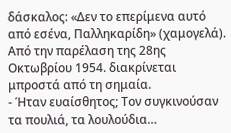δάσκαλος: «Δεν το επερίμενα αυτό από εσένα, Παλληκαρίδη» (χαμογελά).
Από την παρέλαση της 28ης Οκτωβρίου 1954. διακρίνεται μπροστά από τη σημαία.
- Ήταν ευαίσθητος; Τον συγκινούσαν τα πουλιά, τα λουλούδια…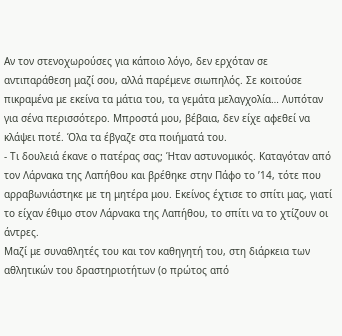Αν τον στενοχωρούσες για κάποιο λόγο, δεν ερχόταν σε αντιπαράθεση μαζί σου, αλλά παρέμενε σιωπηλός. Σε κοιτούσε πικραμένα με εκείνα τα μάτια του, τα γεμάτα μελαγχολία… Λυπόταν για σένα περισσότερο. Μπροστά μου, βέβαια, δεν είχε αφεθεί να κλάψει ποτέ. Όλα τα έβγαζε στα ποιήματά του.
- Τι δουλειά έκανε ο πατέρας σας; Ήταν αστυνομικός. Καταγόταν από τον Λάρνακα της Λαπήθου και βρέθηκε στην Πάφο το ’14, τότε που αρραβωνιάστηκε με τη μητέρα μου. Εκείνος έχτισε το σπίτι μας, γιατί το είχαν έθιμο στον Λάρνακα της Λαπήθου, το σπίτι να το χτίζουν οι άντρες.
Μαζί με συναθλητές του και τον καθηγητή του, στη διάρκεια των αθλητικών του δραστηριοτήτων (ο πρώτος από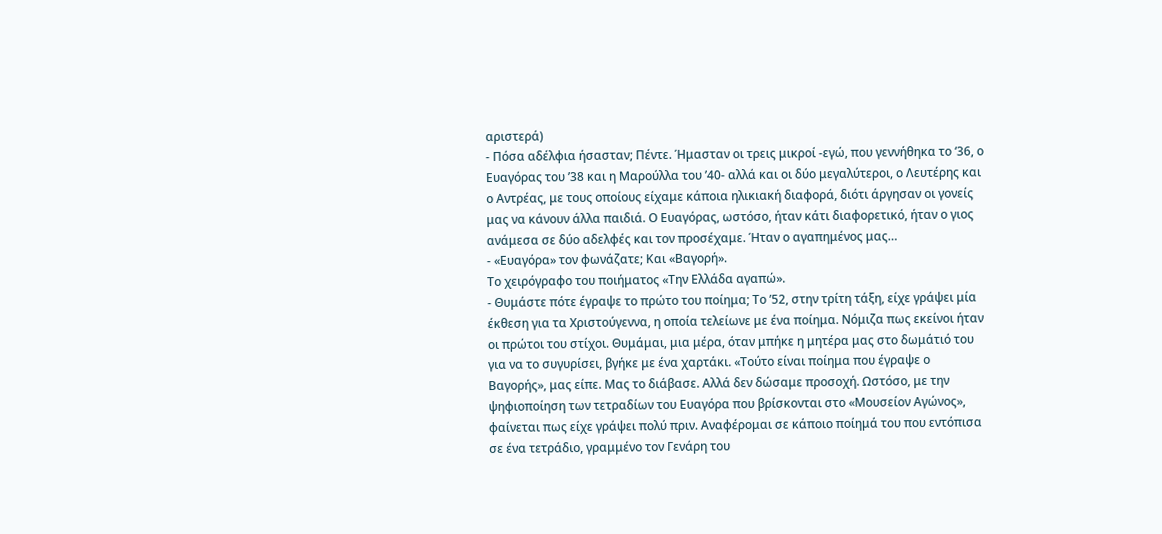αριστερά)
- Πόσα αδέλφια ήσασταν; Πέντε. Ήμασταν οι τρεις μικροί -εγώ, που γεννήθηκα το ‘36, ο Ευαγόρας του ’38 και η Μαρούλλα του ’40- αλλά και οι δύο μεγαλύτεροι, ο Λευτέρης και ο Αντρέας, με τους οποίους είχαμε κάποια ηλικιακή διαφορά, διότι άργησαν οι γονείς μας να κάνουν άλλα παιδιά. Ο Ευαγόρας, ωστόσο, ήταν κάτι διαφορετικό, ήταν ο γιος ανάμεσα σε δύο αδελφές και τον προσέχαμε. Ήταν ο αγαπημένος μας…
- «Ευαγόρα» τον φωνάζατε; Και «Βαγορή».
Το χειρόγραφο του ποιήματος «Την Ελλάδα αγαπώ».
- Θυμάστε πότε έγραψε το πρώτο του ποίημα; Το ’52, στην τρίτη τάξη, είχε γράψει μία έκθεση για τα Χριστούγεννα, η οποία τελείωνε με ένα ποίημα. Νόμιζα πως εκείνοι ήταν οι πρώτοι του στίχοι. Θυμάμαι, μια μέρα, όταν μπήκε η μητέρα μας στο δωμάτιό του για να το συγυρίσει, βγήκε με ένα χαρτάκι. «Τούτο είναι ποίημα που έγραψε ο Βαγορής», μας είπε. Μας το διάβασε. Αλλά δεν δώσαμε προσοχή. Ωστόσο, με την ψηφιοποίηση των τετραδίων του Ευαγόρα που βρίσκονται στο «Μουσείον Αγώνος», φαίνεται πως είχε γράψει πολύ πριν. Αναφέρομαι σε κάποιο ποίημά του που εντόπισα σε ένα τετράδιο, γραμμένο τον Γενάρη του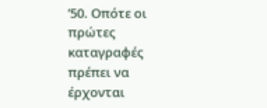’50. Οπότε οι πρώτες καταγραφές πρέπει να έρχονται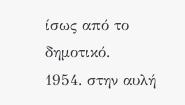ίσως από το δημοτικό.
1954. στην αυλή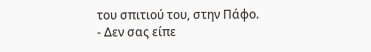του σπιτιού του, στην Πάφο.
- Δεν σας είπε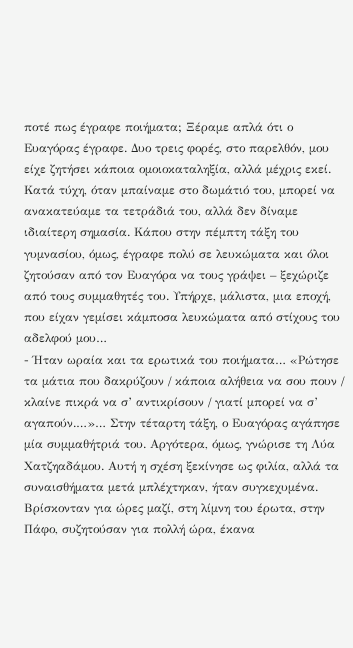ποτέ πως έγραφε ποιήματα; Ξέραμε απλά ότι ο Ευαγόρας έγραφε. Δυο τρεις φορές, στο παρελθόν, μου είχε ζητήσει κάποια ομοιοκαταληξία, αλλά μέχρις εκεί. Κατά τύχη, όταν μπαίναμε στο δωμάτιό του, μπορεί να ανακατεύαμε τα τετράδιά του, αλλά δεν δίναμε ιδιαίτερη σημασία. Κάπου στην πέμπτη τάξη του γυμνασίου, όμως, έγραφε πολύ σε λευκώματα και όλοι ζητούσαν από τον Ευαγόρα να τους γράψει – ξεχώριζε από τους συμμαθητές του. Υπήρχε, μάλιστα, μια εποχή, που είχαν γεμίσει κάμποσα λευκώματα από στίχους του αδελφού μου…
- Ήταν ωραία και τα ερωτικά του ποιήματα… «Ρώτησε τα μάτια που δακρύζουν / κάποια αλήθεια να σου πουν / κλαίνε πικρά να σ’ αντικρίσουν / γιατί μπορεί να σ’ αγαπούν.…»… Στην τέταρτη τάξη, ο Ευαγόρας αγάπησε μία συμμαθήτριά του. Αργότερα, όμως, γνώρισε τη Λύα Χατζηαδάμου. Αυτή η σχέση ξεκίνησε ως φιλία, αλλά τα συναισθήματα μετά μπλέχτηκαν, ήταν συγκεχυμένα. Βρίσκονταν για ώρες μαζί, στη λίμνη του έρωτα, στην Πάφο, συζητούσαν για πολλή ώρα, έκανα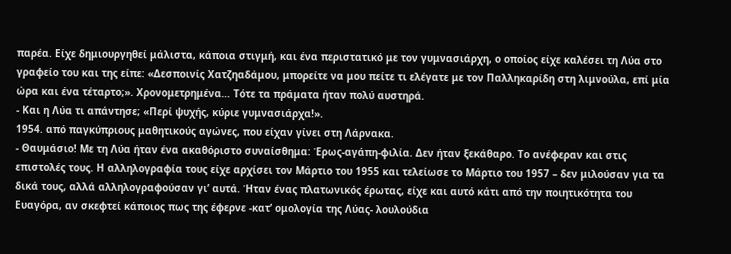παρέα. Είχε δημιουργηθεί μάλιστα, κάποια στιγμή, και ένα περιστατικό με τον γυμνασιάρχη, ο οποίος είχε καλέσει τη Λύα στο γραφείο του και της είπε: «Δεσποινίς Χατζηαδάμου, μπορείτε να μου πείτε τι ελέγατε με τον Παλληκαρίδη στη λιμνούλα, επί μία ώρα και ένα τέταρτο;». Χρονομετρημένα… Τότε τα πράματα ήταν πολύ αυστηρά.
- Και η Λύα τι απάντησε; «Περί ψυχής, κύριε γυμνασιάρχα!».
1954. από παγκύπριους μαθητικούς αγώνες, που είχαν γίνει στη Λάρνακα.
- Θαυμάσιο! Με τη Λύα ήταν ένα ακαθόριστο συναίσθημα: Έρως-αγάπη-φιλία. Δεν ήταν ξεκάθαρο. Το ανέφεραν και στις επιστολές τους. Η αλληλογραφία τους είχε αρχίσει τον Μάρτιο του 1955 και τελείωσε το Μάρτιο του 1957 – δεν μιλούσαν για τα δικά τους, αλλά αλληλογραφούσαν γι’ αυτά. Ήταν ένας πλατωνικός έρωτας, είχε και αυτό κάτι από την ποιητικότητα του Ευαγόρα, αν σκεφτεί κάποιος πως της έφερνε -κατ’ ομολογία της Λύας- λουλούδια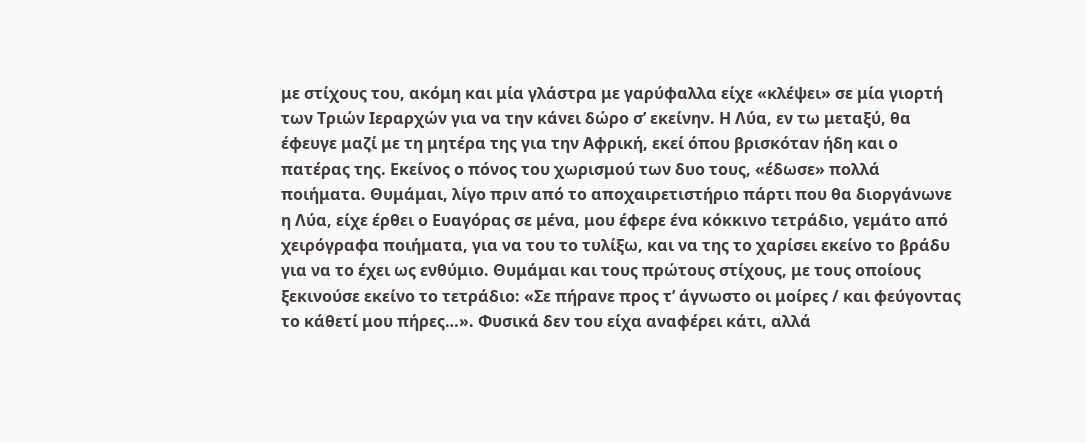με στίχους του, ακόμη και μία γλάστρα με γαρύφαλλα είχε «κλέψει» σε μία γιορτή των Τριών Ιεραρχών για να την κάνει δώρο σ’ εκείνην. Η Λύα, εν τω μεταξύ, θα έφευγε μαζί με τη μητέρα της για την Αφρική, εκεί όπου βρισκόταν ήδη και ο πατέρας της. Εκείνος ο πόνος του χωρισμού των δυο τους, «έδωσε» πολλά ποιήματα. Θυμάμαι, λίγο πριν από το αποχαιρετιστήριο πάρτι που θα διοργάνωνε η Λύα, είχε έρθει ο Ευαγόρας σε μένα, μου έφερε ένα κόκκινο τετράδιο, γεμάτο από χειρόγραφα ποιήματα, για να του το τυλίξω, και να της το χαρίσει εκείνο το βράδυ για να το έχει ως ενθύμιο. Θυμάμαι και τους πρώτους στίχους, με τους οποίους ξεκινούσε εκείνο το τετράδιο: «Σε πήρανε προς τ’ άγνωστο οι μοίρες / και φεύγοντας το κάθετί μου πήρες…». Φυσικά δεν του είχα αναφέρει κάτι, αλλά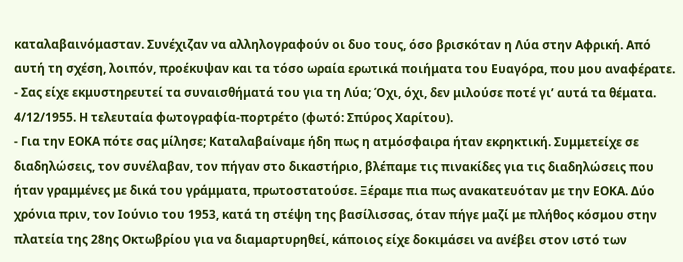καταλαβαινόμασταν. Συνέχιζαν να αλληλογραφούν οι δυο τους, όσο βρισκόταν η Λύα στην Αφρική. Από αυτή τη σχέση, λοιπόν, προέκυψαν και τα τόσο ωραία ερωτικά ποιήματα του Ευαγόρα, που μου αναφέρατε.
- Σας είχε εκμυστηρευτεί τα συναισθήματά του για τη Λύα; Όχι, όχι, δεν μιλούσε ποτέ γι’ αυτά τα θέματα.
4/12/1955. Η τελευταία φωτογραφία-πορτρέτο (φωτό: Σπύρος Χαρίτου).
- Για την ΕΟΚΑ πότε σας μίλησε; Καταλαβαίναμε ήδη πως η ατμόσφαιρα ήταν εκρηκτική. Συμμετείχε σε διαδηλώσεις, τον συνέλαβαν, τον πήγαν στο δικαστήριο, βλέπαμε τις πινακίδες για τις διαδηλώσεις που ήταν γραμμένες με δικά του γράμματα, πρωτοστατούσε. Ξέραμε πια πως ανακατευόταν με την ΕΟΚΑ. Δύο χρόνια πριν, τον Ιούνιο του 1953, κατά τη στέψη της βασίλισσας, όταν πήγε μαζί με πλήθος κόσμου στην πλατεία της 28ης Οκτωβρίου για να διαμαρτυρηθεί, κάποιος είχε δοκιμάσει να ανέβει στον ιστό των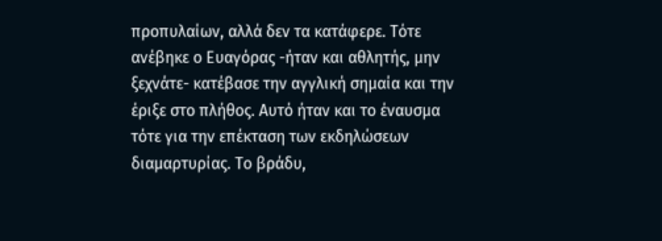προπυλαίων, αλλά δεν τα κατάφερε. Τότε ανέβηκε ο Ευαγόρας -ήταν και αθλητής, μην ξεχνάτε- κατέβασε την αγγλική σημαία και την έριξε στο πλήθος. Αυτό ήταν και το έναυσμα τότε για την επέκταση των εκδηλώσεων διαμαρτυρίας. Το βράδυ,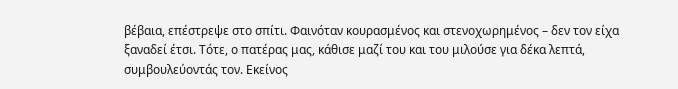βέβαια, επέστρεψε στο σπίτι. Φαινόταν κουρασμένος και στενοχωρημένος – δεν τον είχα ξαναδεί έτσι. Τότε, ο πατέρας μας, κάθισε μαζί του και του μιλούσε για δέκα λεπτά, συμβουλεύοντάς τον. Εκείνος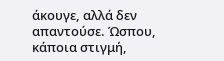άκουγε, αλλά δεν απαντούσε. Ώσπου, κάποια στιγμή,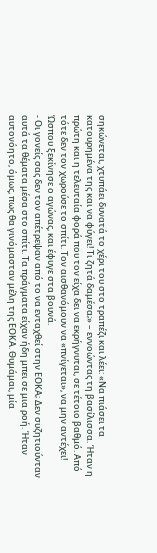σηκώνεται, χτυπάει δυνατά το χέρι του στο τραπέζι και λέει: «Να πιάσει τα κατουρημένα της και να φύγει! Τι ζητά δαμέσα;» – εννοώντας τη βασίλισσα. Ήταν η πρώτη και η τελευταία φορά που τον είχα δει να εκρήγνυται, σε τέτοιο βαθμό. Από τότε δεν τον χωρούσε το σπίτι. Τον αισθανόμουν να «πνίγεται», να μην αντέχει! Ώσπου ξεκίνησε ο αγώνας, και έφυγε στα βουνά.
- Οι γονείς σας δεν τον απέτρεψαν από το να ενταχθεί στην ΕΟΚΑ; Δεν συζητιούνταν αυτά τα θέματα μέσα στο σπίτι. Τα πράγματα είχαν ήδη μπει σε μια ροή. Ήταν αυτονόητο, όμως, πως θα γινόμασταν μέλη της ΕΟΚΑ. Θυμάμαι, μία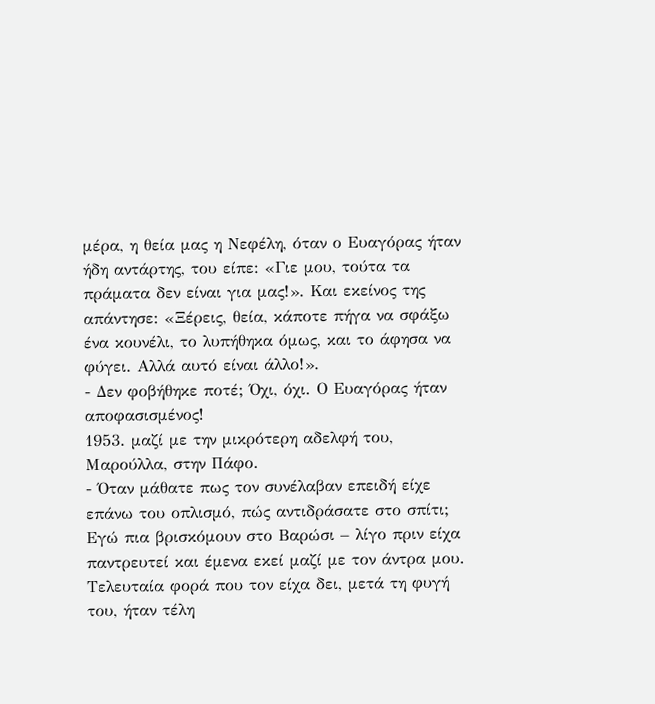μέρα, η θεία μας η Νεφέλη, όταν ο Ευαγόρας ήταν ήδη αντάρτης, του είπε: «Γιε μου, τούτα τα πράματα δεν είναι για μας!». Και εκείνος της απάντησε: «Ξέρεις, θεία, κάποτε πήγα να σφάξω ένα κουνέλι, το λυπήθηκα όμως, και το άφησα να φύγει. Αλλά αυτό είναι άλλο!».
- Δεν φοβήθηκε ποτέ; Όχι, όχι. Ο Ευαγόρας ήταν αποφασισμένος!
1953. μαζί με την μικρότερη αδελφή του, Μαρούλλα, στην Πάφο.
- Όταν μάθατε πως τον συνέλαβαν επειδή είχε επάνω του οπλισμό, πώς αντιδράσατε στο σπίτι; Εγώ πια βρισκόμουν στο Βαρώσι – λίγο πριν είχα παντρευτεί και έμενα εκεί μαζί με τον άντρα μου. Τελευταία φορά που τον είχα δει, μετά τη φυγή του, ήταν τέλη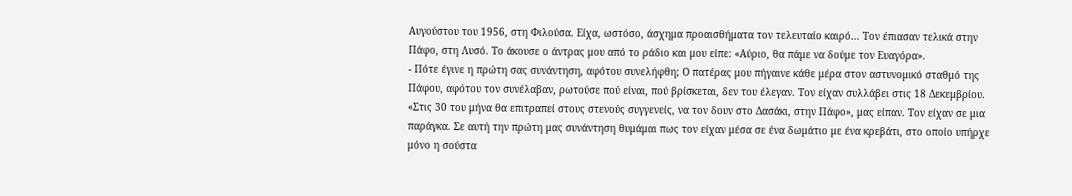Αυγούστου του 1956, στη Φιλούσα. Είχα, ωστόσο, άσχημα προαισθήματα τον τελευταίο καιρό… Τον έπιασαν τελικά στην Πάφο, στη Λυσό. Το άκουσε ο άντρας μου από το ράδιο και μου είπε: «Αύριο, θα πάμε να δούμε τον Ευαγόρα».
- Πότε έγινε η πρώτη σας συνάντηση, αφότου συνελήφθη; Ο πατέρας μου πήγαινε κάθε μέρα στον αστυνομικό σταθμό της Πάφου, αφότου τον συνέλαβαν, ρωτούσε πού είναι, πού βρίσκεται, δεν του έλεγαν. Τον είχαν συλλάβει στις 18 Δεκεμβρίου. «Στις 30 του μήνα θα επιτραπεί στους στενούς συγγενείς, να τον δουν στο Δασάκι, στην Πάφο», μας είπαν. Τον είχαν σε μια παράγκα. Σε αυτή την πρώτη μας συνάντηση θυμάμαι πως τον είχαν μέσα σε ένα δωμάτιο με ένα κρεβάτι, στο οποίο υπήρχε μόνο η σούστα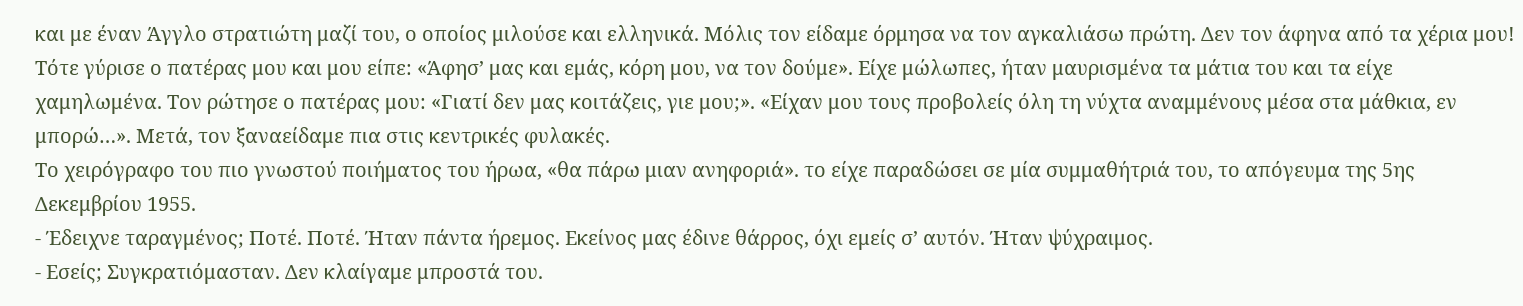και με έναν Άγγλο στρατιώτη μαζί του, ο οποίος μιλούσε και ελληνικά. Μόλις τον είδαμε όρμησα να τον αγκαλιάσω πρώτη. Δεν τον άφηνα από τα χέρια μου! Τότε γύρισε ο πατέρας μου και μου είπε: «Άφησ’ μας και εμάς, κόρη μου, να τον δούμε». Είχε μώλωπες, ήταν μαυρισμένα τα μάτια του και τα είχε χαμηλωμένα. Τον ρώτησε ο πατέρας μου: «Γιατί δεν μας κοιτάζεις, γιε μου;». «Είχαν μου τους προβολείς όλη τη νύχτα αναμμένους μέσα στα μάθκια, εν μπορώ…». Μετά, τον ξαναείδαμε πια στις κεντρικές φυλακές.
Το χειρόγραφο του πιο γνωστού ποιήματος του ήρωα, «θα πάρω μιαν ανηφοριά». το είχε παραδώσει σε μία συμμαθήτριά του, το απόγευμα της 5ης Δεκεμβρίου 1955.
- Έδειχνε ταραγμένος; Ποτέ. Ποτέ. Ήταν πάντα ήρεμος. Εκείνος μας έδινε θάρρος, όχι εμείς σ’ αυτόν. Ήταν ψύχραιμος.
- Εσείς; Συγκρατιόμασταν. Δεν κλαίγαμε μπροστά του.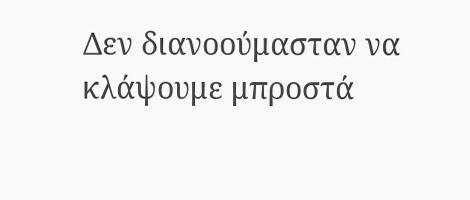Δεν διανοούμασταν να κλάψουμε μπροστά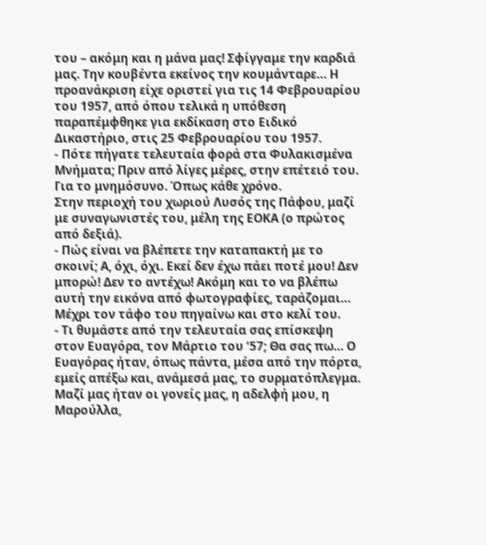του – ακόμη και η μάνα μας! Σφίγγαμε την καρδιά μας. Την κουβέντα εκείνος την κουμάνταρε… Η προανάκριση είχε οριστεί για τις 14 Φεβρουαρίου του 1957, από όπου τελικά η υπόθεση παραπέμφθηκε για εκδίκαση στο Ειδικό Δικαστήριο, στις 25 Φεβρουαρίου του 1957.
- Πότε πήγατε τελευταία φορά στα Φυλακισμένα Μνήματα; Πριν από λίγες μέρες, στην επέτειό του. Για το μνημόσυνο. Όπως κάθε χρόνο.
Στην περιοχή του χωριού Λυσός της Πάφου, μαζί με συναγωνιστές του, μέλη της ΕΟΚΑ (ο πρώτος από δεξιά).
- Πώς είναι να βλέπετε την καταπακτή με το σκοινί; Α, όχι, όχι. Εκεί δεν έχω πάει ποτέ μου! Δεν μπορώ! Δεν το αντέχω! Ακόμη και το να βλέπω αυτή την εικόνα από φωτογραφίες, ταράζομαι… Μέχρι τον τάφο του πηγαίνω και στο κελί του.
- Τι θυμάστε από την τελευταία σας επίσκεψη στον Ευαγόρα, τον Μάρτιο του ‘57; Θα σας πω… Ο Ευαγόρας ήταν, όπως πάντα, μέσα από την πόρτα, εμείς απέξω και, ανάμεσά μας, το συρματόπλεγμα. Μαζί μας ήταν οι γονείς μας, η αδελφή μου, η Μαρούλλα,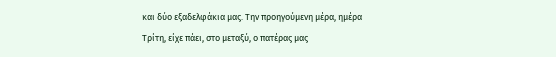και δύο εξαδελφάκια μας. Την προηγούμενη μέρα, ημέρα Τρίτη, είχε πάει, στο μεταξύ, ο πατέρας μας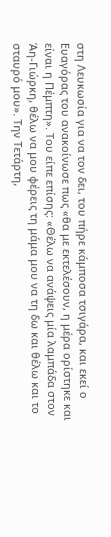στη Λευκωσία για να τον δει, του πήρε κάμποσα τσιγάρα, και εκεί ο Ευαγόρας του ανακοίνωσε πως «θα με εκτελέσουν, η μέρα ορίστηκε και είναι η Πέμπτη». Του είπε επίσης: «Θέλω να ανάψεις μία λαμπάδα στον Άη-Γιώρκη, θέλω να μου φέρεις τη μάμα μου να τη δω και θέλω και το σταυρό μου». Την Τετάρτη,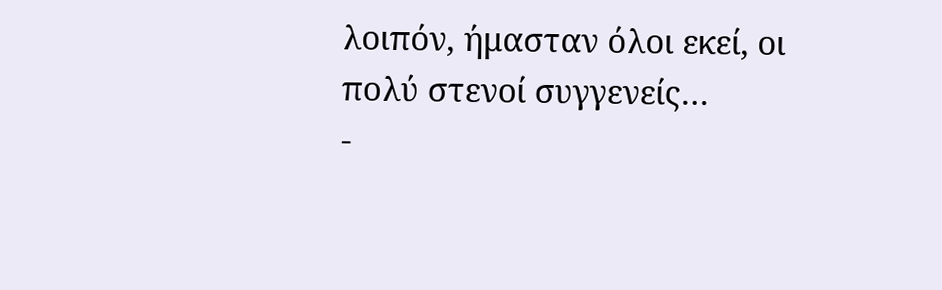λοιπόν, ήμασταν όλοι εκεί, οι πολύ στενοί συγγενείς…
-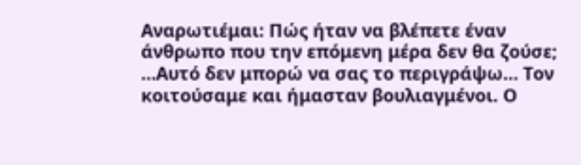Αναρωτιέμαι: Πώς ήταν να βλέπετε έναν άνθρωπο που την επόμενη μέρα δεν θα ζούσε; …Αυτό δεν μπορώ να σας το περιγράψω… Τον κοιτούσαμε και ήμασταν βουλιαγμένοι. Ο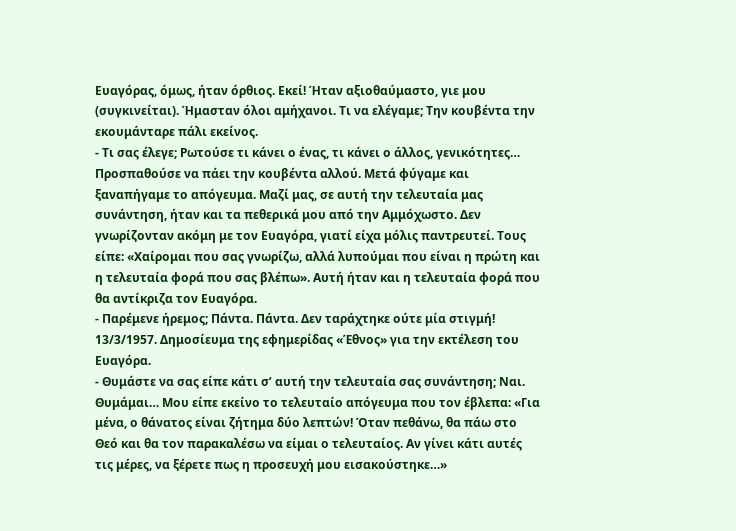Ευαγόρας, όμως, ήταν όρθιος. Εκεί! Ήταν αξιοθαύμαστο, γιε μου (συγκινείται). Ήμασταν όλοι αμήχανοι. Τι να ελέγαμε; Την κουβέντα την εκουμάνταρε πάλι εκείνος.
- Τι σας έλεγε; Ρωτούσε τι κάνει ο ένας, τι κάνει ο άλλος, γενικότητες… Προσπαθούσε να πάει την κουβέντα αλλού. Μετά φύγαμε και ξαναπήγαμε το απόγευμα. Μαζί μας, σε αυτή την τελευταία μας συνάντηση, ήταν και τα πεθερικά μου από την Αμμόχωστο. Δεν γνωρίζονταν ακόμη με τον Ευαγόρα, γιατί είχα μόλις παντρευτεί. Τους είπε: «Χαίρομαι που σας γνωρίζω, αλλά λυπούμαι που είναι η πρώτη και η τελευταία φορά που σας βλέπω». Αυτή ήταν και η τελευταία φορά που θα αντίκριζα τον Ευαγόρα.
- Παρέμενε ήρεμος; Πάντα. Πάντα. Δεν ταράχτηκε ούτε μία στιγμή!
13/3/1957. Δημοσίευμα της εφημερίδας «Έθνος» για την εκτέλεση του Ευαγόρα.
- Θυμάστε να σας είπε κάτι σ’ αυτή την τελευταία σας συνάντηση; Ναι. Θυμάμαι… Μου είπε εκείνο το τελευταίο απόγευμα που τον έβλεπα: «Για μένα, ο θάνατος είναι ζήτημα δύο λεπτών! Όταν πεθάνω, θα πάω στο Θεό και θα τον παρακαλέσω να είμαι ο τελευταίος. Αν γίνει κάτι αυτές τις μέρες, να ξέρετε πως η προσευχή μου εισακούστηκε…»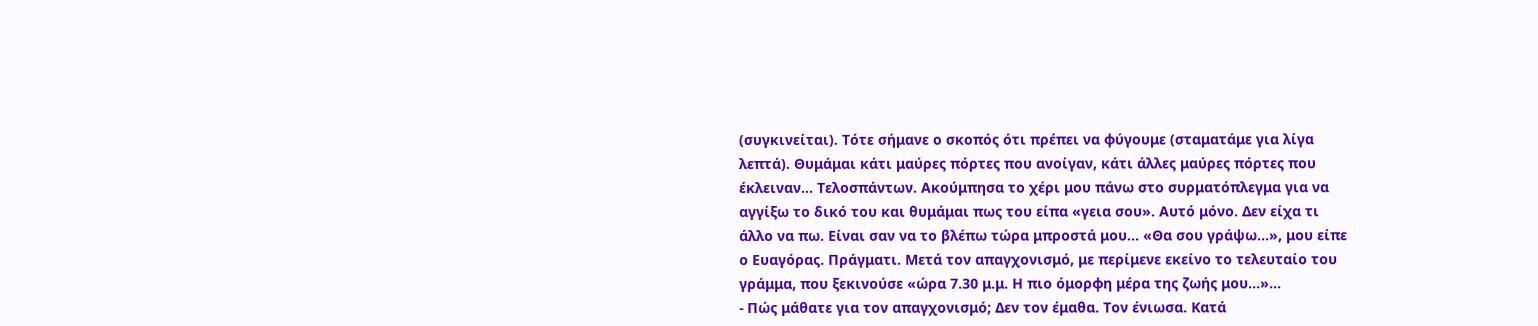(συγκινείται). Τότε σήμανε ο σκοπός ότι πρέπει να φύγουμε (σταματάμε για λίγα λεπτά). Θυμάμαι κάτι μαύρες πόρτες που ανοίγαν, κάτι άλλες μαύρες πόρτες που έκλειναν… Τελοσπάντων. Ακούμπησα το χέρι μου πάνω στο συρματόπλεγμα για να αγγίξω το δικό του και θυμάμαι πως του είπα «γεια σου». Αυτό μόνο. Δεν είχα τι άλλο να πω. Είναι σαν να το βλέπω τώρα μπροστά μου… «Θα σου γράψω…», μου είπε ο Ευαγόρας. Πράγματι. Μετά τον απαγχονισμό, με περίμενε εκείνο το τελευταίο του γράμμα, που ξεκινούσε «ώρα 7.30 μ.μ. Η πιο όμορφη μέρα της ζωής μου…»…
- Πώς μάθατε για τον απαγχονισμό; Δεν τον έμαθα. Τον ένιωσα. Κατά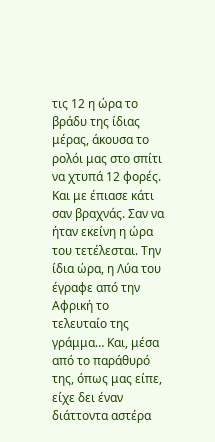τις 12 η ώρα το βράδυ της ίδιας μέρας, άκουσα το ρολόι μας στο σπίτι να χτυπά 12 φορές. Και με έπιασε κάτι σαν βραχνάς. Σαν να ήταν εκείνη η ώρα του τετέλεσται. Την ίδια ώρα, η Λύα του έγραφε από την Αφρική το τελευταίο της γράμμα… Και, μέσα από το παράθυρό της, όπως μας είπε, είχε δει έναν διάττοντα αστέρα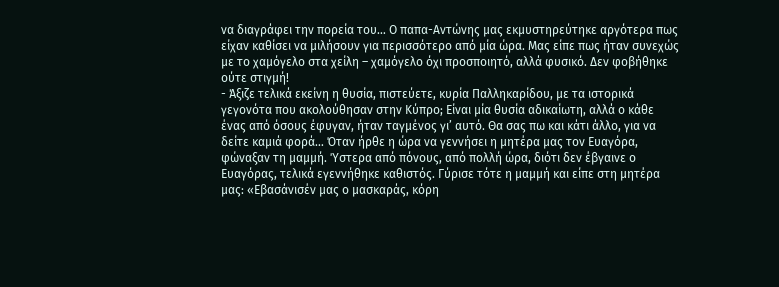να διαγράφει την πορεία του… Ο παπα-Αντώνης μας εκμυστηρεύτηκε αργότερα πως είχαν καθίσει να μιλήσουν για περισσότερο από μία ώρα. Μας είπε πως ήταν συνεχώς με το χαμόγελο στα χείλη – χαμόγελο όχι προσποιητό, αλλά φυσικό. Δεν φοβήθηκε ούτε στιγμή!
- Άξιζε τελικά εκείνη η θυσία, πιστεύετε, κυρία Παλληκαρίδου, με τα ιστορικά γεγονότα που ακολούθησαν στην Κύπρο; Είναι μία θυσία αδικαίωτη, αλλά ο κάθε ένας από όσους έφυγαν, ήταν ταγμένος γι’ αυτό. Θα σας πω και κάτι άλλο, για να δείτε καμιά φορά… Όταν ήρθε η ώρα να γεννήσει η μητέρα μας τον Ευαγόρα, φώναξαν τη μαμμή. Ύστερα από πόνους, από πολλή ώρα, διότι δεν έβγαινε ο Ευαγόρας, τελικά εγεννήθηκε καθιστός. Γύρισε τότε η μαμμή και είπε στη μητέρα μας: «Εβασάνισέν μας ο μασκαράς, κόρη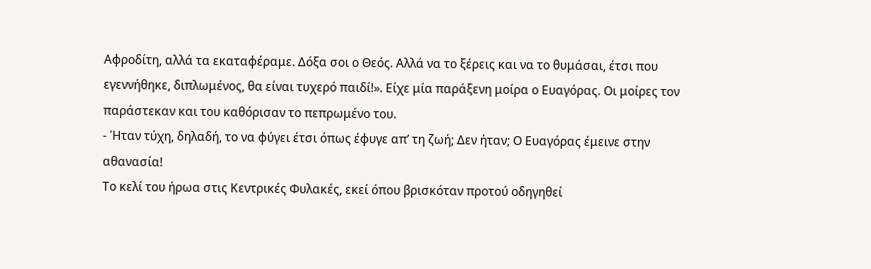Αφροδίτη, αλλά τα εκαταφέραμε. Δόξα σοι ο Θεός. Αλλά να το ξέρεις και να το θυμάσαι, έτσι που εγεννήθηκε, διπλωμένος, θα είναι τυχερό παιδί!». Είχε μία παράξενη μοίρα ο Ευαγόρας. Οι μοίρες τον παράστεκαν και του καθόρισαν το πεπρωμένο του.
- Ήταν τύχη, δηλαδή, το να φύγει έτσι όπως έφυγε απ’ τη ζωή; Δεν ήταν; Ο Ευαγόρας έμεινε στην αθανασία!
Το κελί του ήρωα στις Κεντρικές Φυλακές, εκεί όπου βρισκόταν προτού οδηγηθεί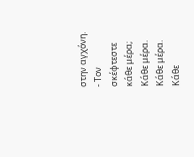στην αγχόνη.
- Τον σκέφτεστε κάθε μέρα; Κάθε μέρα. Κάθε μέρα. Κάθε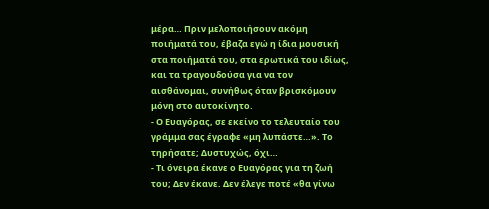μέρα… Πριν μελοποιήσουν ακόμη ποιήματά του, έβαζα εγώ η ίδια μουσική στα ποιήματά του, στα ερωτικά του ιδίως, και τα τραγουδούσα για να τον αισθάνομαι, συνήθως όταν βρισκόμουν μόνη στο αυτοκίνητο.
- Ο Ευαγόρας, σε εκείνο το τελευταίο του γράμμα σας έγραφε «μη λυπάστε…». Το τηρήσατε; Δυστυχώς, όχι…
- Τι όνειρα έκανε ο Ευαγόρας για τη ζωή του; Δεν έκανε. Δεν έλεγε ποτέ «θα γίνω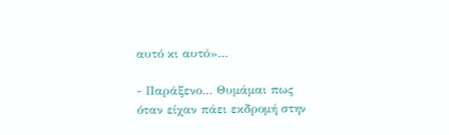αυτό κι αυτό»…

- Παράξενο… Θυμάμαι πως όταν είχαν πάει εκδρομή στην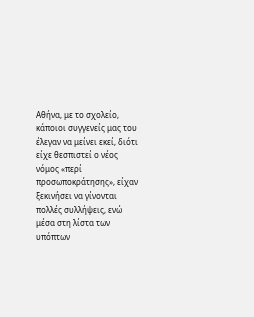Αθήνα, με το σχολείο, κάποιοι συγγενείς μας του έλεγαν να μείνει εκεί, διότι είχε θεσπιστεί ο νέος νόμος «περί προσωποκράτησης», είχαν ξεκινήσει να γίνονται πολλές συλλήψεις, ενώ μέσα στη λίστα των υπόπτων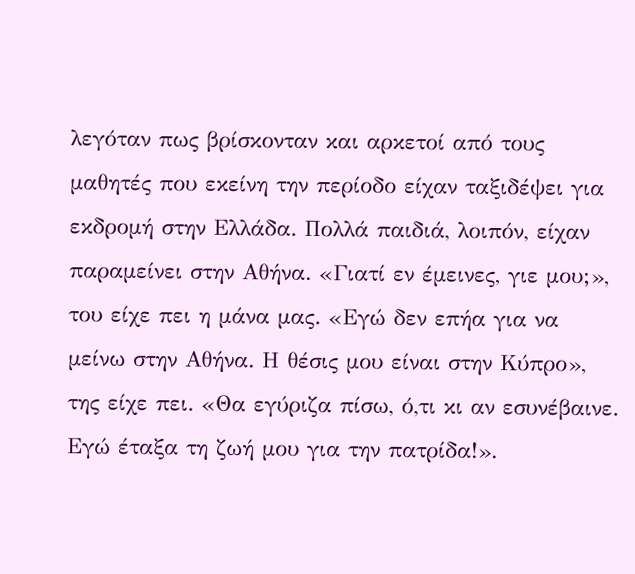λεγόταν πως βρίσκονταν και αρκετοί από τους μαθητές που εκείνη την περίοδο είχαν ταξιδέψει για εκδρομή στην Ελλάδα. Πολλά παιδιά, λοιπόν, είχαν παραμείνει στην Αθήνα. «Γιατί εν έμεινες, γιε μου;», του είχε πει η μάνα μας. «Εγώ δεν επήα για να μείνω στην Αθήνα. Η θέσις μου είναι στην Κύπρο», της είχε πει. «Θα εγύριζα πίσω, ό,τι κι αν εσυνέβαινε. Εγώ έταξα τη ζωή μου για την πατρίδα!».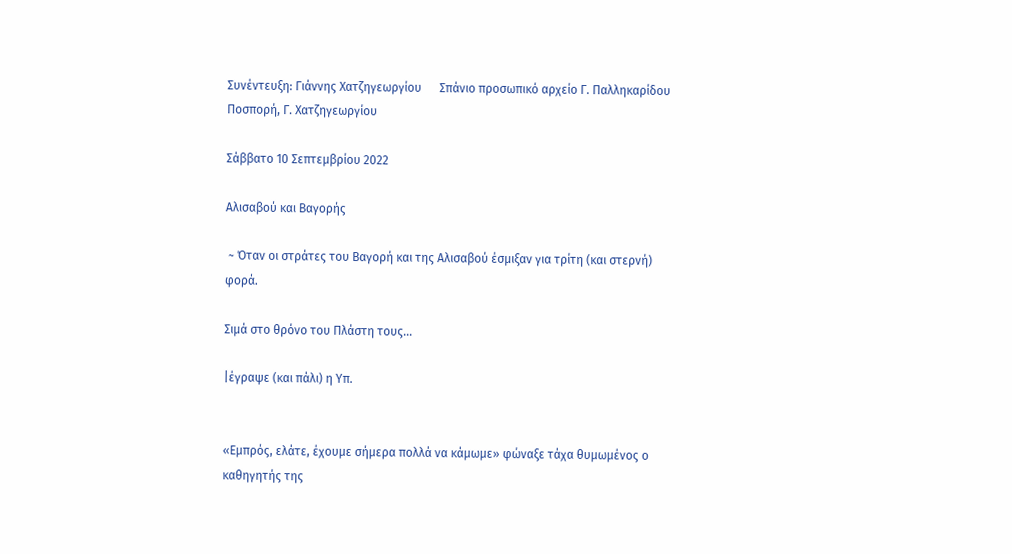Συνέντευξη: Γιάννης Χατζηγεωργίου      Σπάνιο προσωπικό αρχείο Γ. Παλληκαρίδου Ποσπορή, Γ. Χατζηγεωργίου

Σάββατο 10 Σεπτεμβρίου 2022

Αλισαβού και Βαγορής

 ~ Όταν οι στράτες του Βαγορή και της Αλισαβού έσμιξαν για τρίτη (και στερνή) φορά.

Σιμά στο θρόνο του Πλάστη τους...

|έγραψε (και πάλι) η Υπ.


«Εμπρός, ελάτε, έχουμε σήμερα πολλά να κάμωμε» φώναξε τάχα θυμωμένος ο καθηγητής της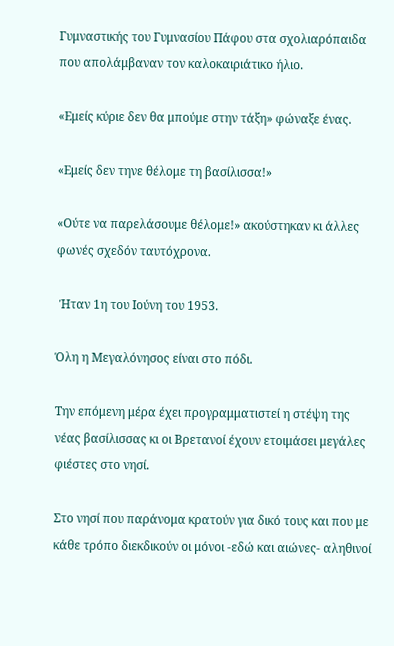Γυμναστικής του Γυμνασίου Πάφου στα σχολιαρόπαιδα που απολάμβαναν τον καλοκαιριάτικο ήλιο.

«Εμείς κύριε δεν θα μπούμε στην τάξη» φώναξε ένας.

«Εμείς δεν τηνε θέλομε τη βασίλισσα!»

«Ούτε να παρελάσουμε θέλομε!» ακούστηκαν κι άλλες φωνές σχεδόν ταυτόχρονα.

 Ήταν 1η του Ιούνη του 1953.

Όλη η Μεγαλόνησος είναι στο πόδι.

Την επόμενη μέρα έχει προγραμματιστεί η στέψη της νέας βασίλισσας κι οι Βρετανοί έχουν ετοιμάσει μεγάλες φιέστες στο νησί.

Στο νησί που παράνομα κρατούν για δικό τους και που με κάθε τρόπο διεκδικούν οι μόνοι -εδώ και αιώνες- αληθινοί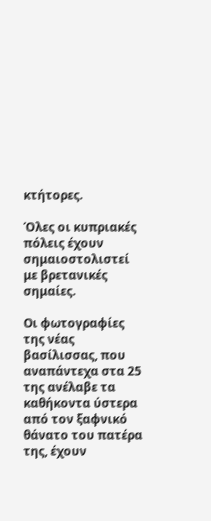κτήτορες.

Όλες οι κυπριακές πόλεις έχουν σημαιοστολιστεί με βρετανικές σημαίες.

Οι φωτογραφίες της νέας βασίλισσας, που αναπάντεχα στα 25 της ανέλαβε τα καθήκοντα ύστερα από τον ξαφνικό θάνατο του πατέρα της, έχουν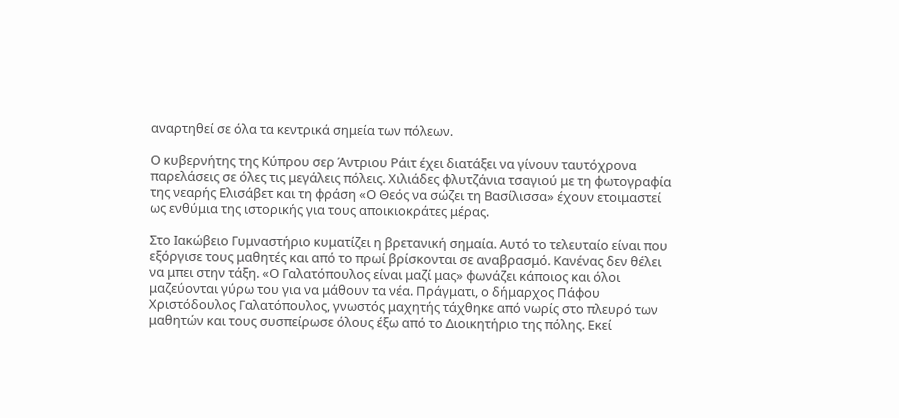αναρτηθεί σε όλα τα κεντρικά σημεία των πόλεων.

Ο κυβερνήτης της Κύπρου σερ Άντριου Ράιτ έχει διατάξει να γίνουν ταυτόχρονα παρελάσεις σε όλες τις μεγάλεις πόλεις. Χιλιάδες φλυτζάνια τσαγιού με τη φωτογραφία της νεαρής Ελισάβετ και τη φράση «Ο Θεός να σώζει τη Βασίλισσα» έχουν ετοιμαστεί ως ενθύμια της ιστορικής για τους αποικιοκράτες μέρας.

Στο Ιακώβειο Γυμναστήριο κυματίζει η βρετανική σημαία. Αυτό το τελευταίο είναι που εξόργισε τους μαθητές και από το πρωί βρίσκονται σε αναβρασμό. Κανένας δεν θέλει να μπει στην τάξη. «Ο Γαλατόπουλος είναι μαζί μας» φωνάζει κάποιος και όλοι μαζεύονται γύρω του για να μάθουν τα νέα. Πράγματι, ο δήμαρχος Πάφου Χριστόδουλος Γαλατόπουλος, γνωστός μαχητής τάχθηκε από νωρίς στο πλευρό των μαθητών και τους συσπείρωσε όλους έξω από το Διοικητήριο της πόλης. Εκεί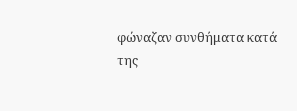φώναζαν συνθήματα κατά της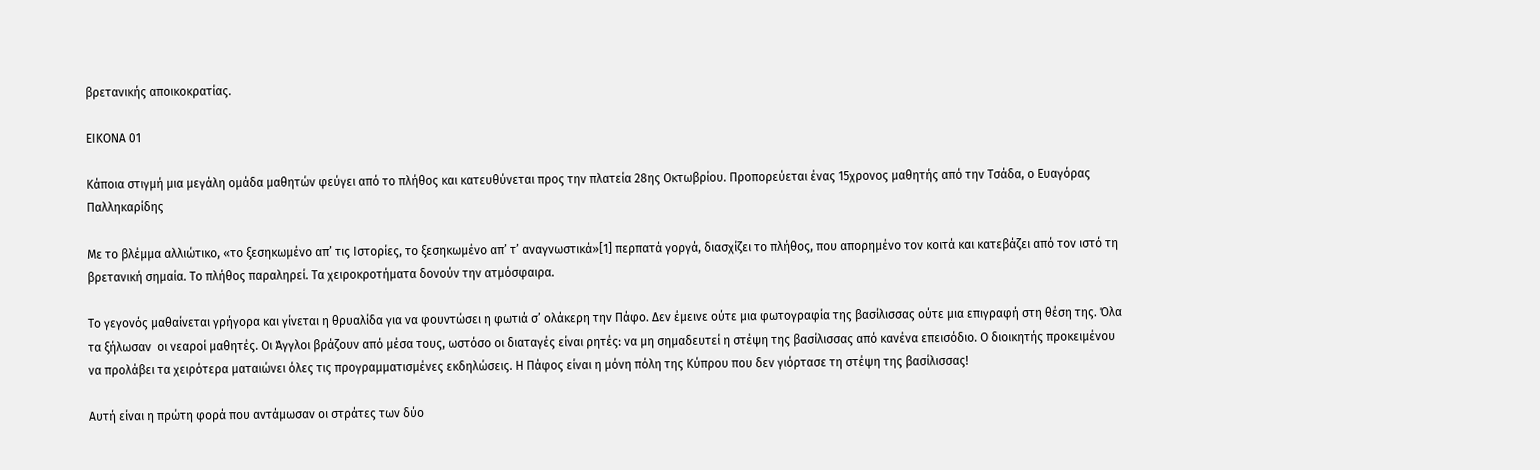βρετανικής αποικοκρατίας.

ΕΙΚΟΝΑ 01

Κάποια στιγμή μια μεγάλη ομάδα μαθητών φεύγει από το πλήθος και κατευθύνεται προς την πλατεία 28ης Οκτωβρίου. Προπορεύεται ένας 15χρονος μαθητής από την Τσάδα, ο Ευαγόρας Παλληκαρίδης

Με το βλέμμα αλλιώτικο, «το ξεσηκωμένο απ’ τις Ιστορίες, το ξεσηκωμένο απ’ τ’ αναγνωστικά»[1] περπατά γοργά, διασχίζει το πλήθος, που απορημένο τον κοιτά και κατεβάζει από τον ιστό τη βρετανική σημαία. Το πλήθος παραληρεί. Τα χειροκροτήματα δονούν την ατμόσφαιρα.

Το γεγονός μαθαίνεται γρήγορα και γίνεται η θρυαλίδα για να φουντώσει η φωτιά σ’ ολάκερη την Πάφο. Δεν έμεινε ούτε μια φωτογραφία της βασίλισσας ούτε μια επιγραφή στη θέση της. Όλα τα ξήλωσαν  οι νεαροί μαθητές. Οι Άγγλοι βράζουν από μέσα τους, ωστόσο οι διαταγές είναι ρητές: να μη σημαδευτεί η στέψη της βασίλισσας από κανένα επεισόδιο. Ο διοικητής προκειμένου να προλάβει τα χειρότερα ματαιώνει όλες τις προγραμματισμένες εκδηλώσεις. Η Πάφος είναι η μόνη πόλη της Κύπρου που δεν γιόρτασε τη στέψη της βασίλισσας!

Αυτή είναι η πρώτη φορά που αντάμωσαν οι στράτες των δύο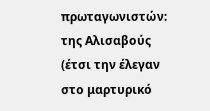πρωταγωνιστών: της Αλισαβούς (έτσι την έλεγαν στο μαρτυρικό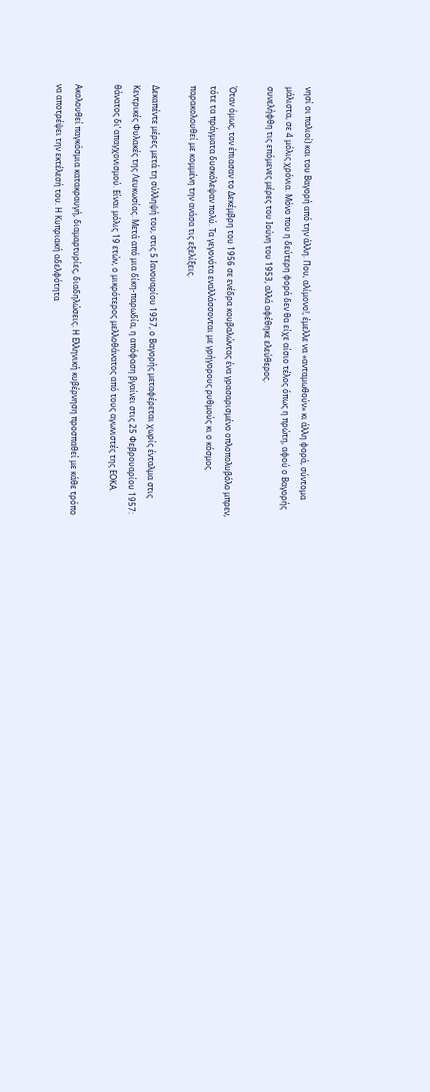νησί οι παλιοί) και του Βαγορή από την άλλη. Που, αλίμονο!, έμελλε να «ανταμωθούν» κι άλλη φορά, σύντομα μάλιστα, σε 4 μόλις χρόνια. Μόνο που η δεύτερη φορά δεν θα είχε αίσιο τέλος όπως η πρώτη, αφού ο Βαγορής συνελήφθη τις επόμενες μέρες του Ιούνη του 1953, αλλά αφέθηκε ελεύθερος.

Όταν όμως, τον έπιασαν το Δεκέμβρη του 1956 σε ενέδρα κουβαλώντας ένα γρασαρισμένο οπλοπολυβόλο μπρεν, τότε τα πράγματα δυσκόλεψαν πολύ. Τα γεγονότα εναλλάσσονται με γρήγορους ρυθμούς κι ο κόσμος παρακολουθεί με κομμένη την ανάσα τις εξελίξεις.

Δεκαπέντε μέρες μετά τη σύλληψή του, στις 5 Ιανουαρίου 1957, ο Βαγορής μεταφέρεται χωρίς ένταλμα στις Κεντρικές Φυλακές της Λευκωσίας. Μετά από μια δίκη-παρωδία, η απόφαση βγαίνει στις 25 Φεβρουαρίου 1957: θάνατος δι’ απαγχονισμού. Είναι μόλις 19 ετών, ο μικρότερος μελλοθάνατος από τους αγωνιστές της ΕΟΚΑ.

Ακολουθεί παγκόσμια κατακραυγή, διαμαρτυρίες, διαδηλώσεις. Η Ελληνική κυβέρνηση προσπαθεί με κάθε τρόπο να αποτρέψει την εκτέλεσή του. Η Κυπριακή αδελφότητα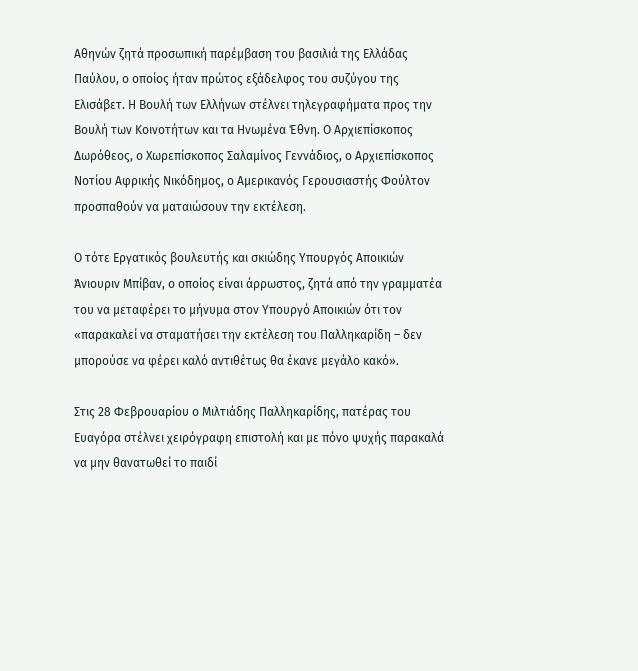Αθηνών ζητά προσωπική παρέμβαση του βασιλιά της Ελλάδας Παύλου, ο οποίος ήταν πρώτος εξάδελφος του συζύγου της Ελισάβετ. Η Βουλή των Ελλήνων στέλνει τηλεγραφήματα προς την Βουλή των Κοινοτήτων και τα Ηνωμένα Έθνη. Ο Αρχιεπίσκοπος Δωρόθεος, ο Χωρεπίσκοπος Σαλαμίνος Γεννάδιος, ο Αρχιεπίσκοπος Νοτίου Αφρικής Νικόδημος, ο Αμερικανός Γερουσιαστής Φούλτον προσπαθούν να ματαιώσουν την εκτέλεση.

O τότε Εργατικός βουλευτής και σκιώδης Υπουργός Αποικιών Άνιουριν Μπίβαν, ο οποίος είναι άρρωστος, ζητά από την γραμματέα του να μεταφέρει το μήνυμα στον Υπουργό Αποικιών ότι τον «παρακαλεί να σταματήσει την εκτέλεση του Παλληκαρίδη – δεν μπορούσε να φέρει καλό αντιθέτως θα έκανε μεγάλο κακό».

Στις 28 Φεβρουαρίου ο Μιλτιάδης Παλληκαρίδης, πατέρας του Ευαγόρα στέλνει χειρόγραφη επιστολή και με πόνο ψυχής παρακαλά να μην θανατωθεί το παιδί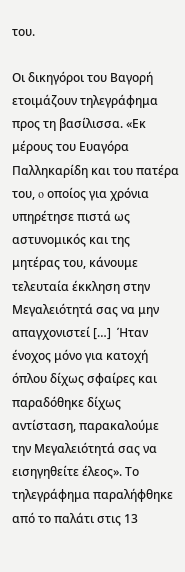του.

Οι δικηγόροι του Βαγορή ετοιμάζουν τηλεγράφημα προς τη βασίλισσα. «Εκ μέρους του Ευαγόρα Παλληκαρίδη και του πατέρα του, o οποίος για χρόνια υπηρέτησε πιστά ως αστυνομικός και της μητέρας του, κάνουμε τελευταία έκκληση στην Μεγαλειότητά σας να μην απαγχονιστεί […]  Ήταν ένοχος μόνο για κατοχή όπλου δίχως σφαίρες και παραδόθηκε δίχως αντίσταση, παρακαλούμε την Μεγαλειότητά σας να εισηγηθείτε έλεος». Το τηλεγράφημα παραλήφθηκε από το παλάτι στις 13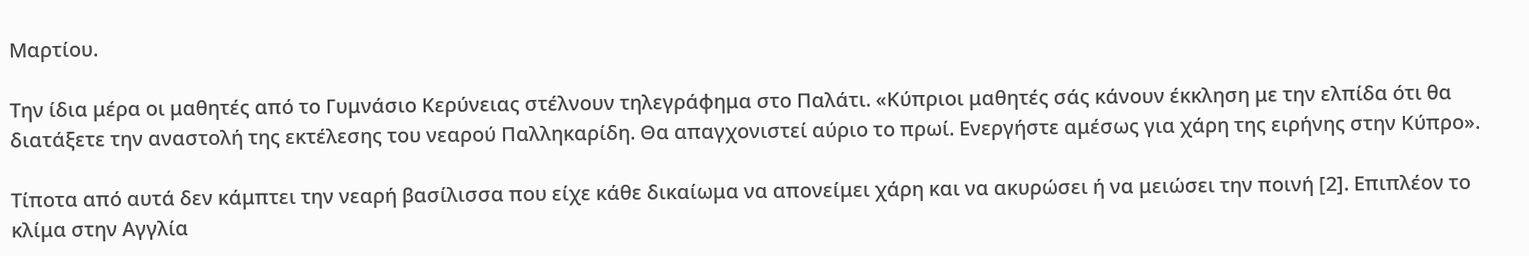Μαρτίου.

Την ίδια μέρα οι μαθητές από το Γυμνάσιο Κερύνειας στέλνουν τηλεγράφημα στο Παλάτι. «Κύπριοι μαθητές σάς κάνουν έκκληση με την ελπίδα ότι θα διατάξετε την αναστολή της εκτέλεσης του νεαρού Παλληκαρίδη. Θα απαγχονιστεί αύριο το πρωί. Ενεργήστε αμέσως για χάρη της ειρήνης στην Κύπρο».

Τίποτα από αυτά δεν κάμπτει την νεαρή βασίλισσα που είχε κάθε δικαίωμα να απονείμει χάρη και να ακυρώσει ή να μειώσει την ποινή [2]. Επιπλέον το κλίμα στην Αγγλία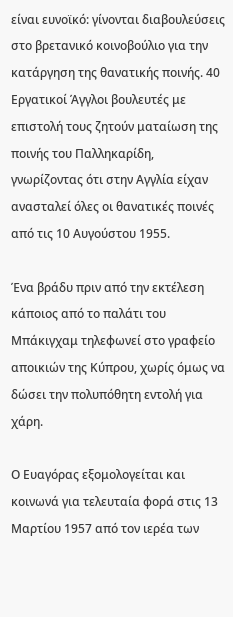είναι ευνοϊκό: γίνονται διαβουλεύσεις στο βρετανικό κοινοβούλιο για την κατάργηση της θανατικής ποινής. 40 Εργατικοί Άγγλοι βουλευτές με επιστολή τους ζητούν ματαίωση της ποινής του Παλληκαρίδη, γνωρίζοντας ότι στην Αγγλία είχαν ανασταλεί όλες οι θανατικές ποινές από τις 10 Αυγούστου 1955.

Ένα βράδυ πριν από την εκτέλεση κάποιος από το παλάτι του Μπάκιγχαμ τηλεφωνεί στο γραφείο αποικιών της Κύπρου, χωρίς όμως να δώσει την πολυπόθητη εντολή για χάρη.

Ο Ευαγόρας εξομολογείται και κοινωνά για τελευταία φορά στις 13 Μαρτίου 1957 από τον ιερέα των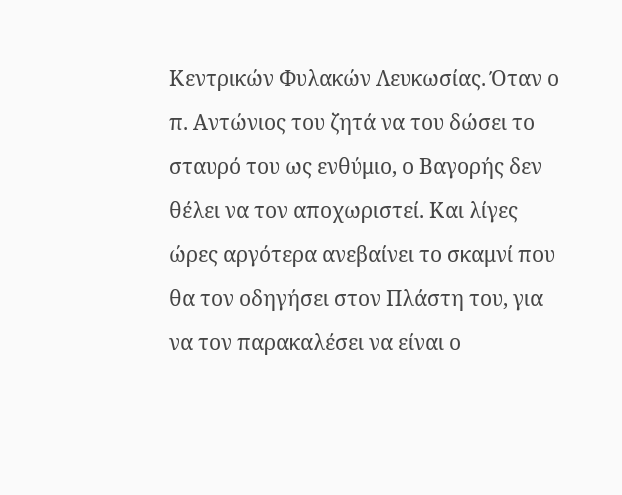Κεντρικών Φυλακών Λευκωσίας. Όταν ο π. Αντώνιος του ζητά να του δώσει το σταυρό του ως ενθύμιο, ο Βαγορής δεν θέλει να τον αποχωριστεί. Και λίγες ώρες αργότερα ανεβαίνει το σκαμνί που θα τον οδηγήσει στον Πλάστη του, για να τον παρακαλέσει να είναι ο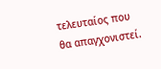τελευταίος που θα απαγχονιστεί.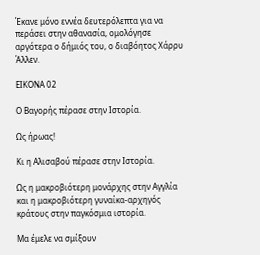Έκανε μόνο εννέα δευτερόλεπτα για να περάσει στην αθανασία, ομολόγησε αργότερα ο δήμιός του, ο διαβόητος Χάρρυ Άλλεν.

ΕΙΚΟΝΑ 02

Ο Βαγορής πέρασε στην Ιστορία.

Ως ήρωας!

Κι η Αλισαβού πέρασε στην Ιστορία.

Ως η μακροβιότερη μονάρχης στην Αγγλία και η μακροβιότερη γυναίκα-αρχηγός κράτους στην παγκόσμια ιστορία.

Μα έμελε να σμίξουν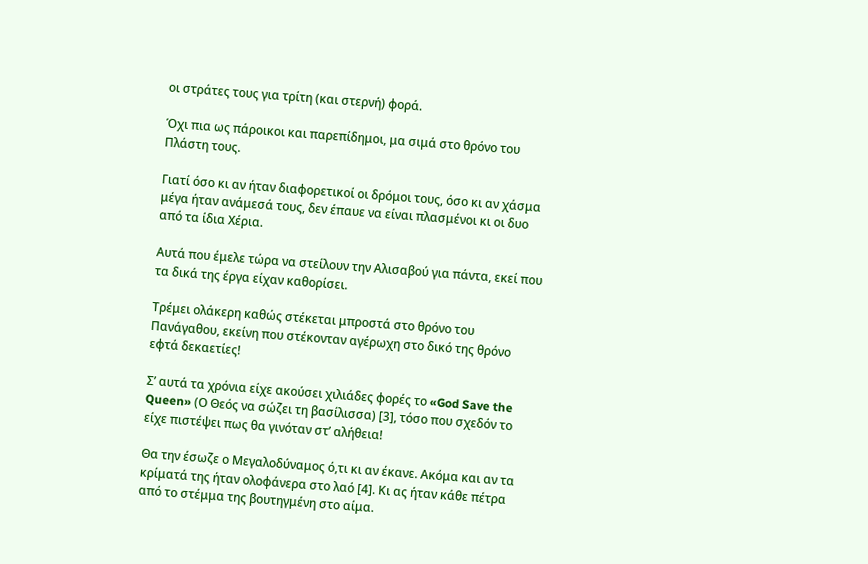οι στράτες τους για τρίτη (και στερνή) φορά.

Όχι πια ως πάροικοι και παρεπίδημοι, μα σιμά στο θρόνο του Πλάστη τους.

Γιατί όσο κι αν ήταν διαφορετικοί οι δρόμοι τους, όσο κι αν χάσμα μέγα ήταν ανάμεσά τους, δεν έπαυε να είναι πλασμένοι κι οι δυο από τα ίδια Χέρια.

Αυτά που έμελε τώρα να στείλουν την Αλισαβού για πάντα, εκεί που τα δικά της έργα είχαν καθορίσει.

Τρέμει ολάκερη καθώς στέκεται μπροστά στο θρόνο του Πανάγαθου, εκείνη που στέκονταν αγέρωχη στο δικό της θρόνο εφτά δεκαετίες!

Σ’ αυτά τα χρόνια είχε ακούσει χιλιάδες φορές το «God Save the Queen» (Ο Θεός να σώζει τη βασίλισσα) [3], τόσο που σχεδόν το είχε πιστέψει πως θα γινόταν στ’ αλήθεια!

Θα την έσωζε ο Μεγαλοδύναμος ό,τι κι αν έκανε. Ακόμα και αν τα κρίματά της ήταν ολοφάνερα στο λαό [4]. Κι ας ήταν κάθε πέτρα από το στέμμα της βουτηγμένη στο αίμα.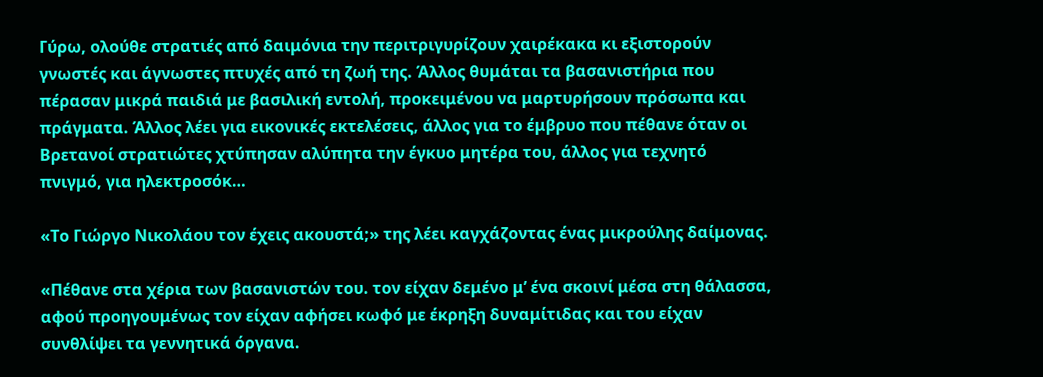Γύρω, ολούθε στρατιές από δαιμόνια την περιτριγυρίζουν χαιρέκακα κι εξιστορούν γνωστές και άγνωστες πτυχές από τη ζωή της. Άλλος θυμάται τα βασανιστήρια που πέρασαν μικρά παιδιά με βασιλική εντολή, προκειμένου να μαρτυρήσουν πρόσωπα και πράγματα. Άλλος λέει για εικονικές εκτελέσεις, άλλος για το έμβρυο που πέθανε όταν οι Βρετανοί στρατιώτες χτύπησαν αλύπητα την έγκυο μητέρα του, άλλος για τεχνητό πνιγμό, για ηλεκτροσόκ…

«Το Γιώργο Νικολάου τον έχεις ακουστά;» της λέει καγχάζοντας ένας μικρούλης δαίμονας.

«Πέθανε στα χέρια των βασανιστών του. τον είχαν δεμένο μ’ ένα σκοινί μέσα στη θάλασσα, αφού προηγουμένως τον είχαν αφήσει κωφό με έκρηξη δυναμίτιδας και του είχαν συνθλίψει τα γεννητικά όργανα.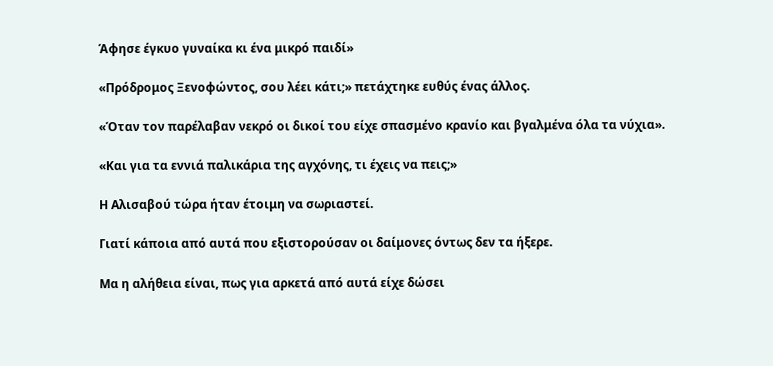Άφησε έγκυο γυναίκα κι ένα μικρό παιδί»

«Πρόδρομος Ξενοφώντος, σου λέει κάτι;» πετάχτηκε ευθύς ένας άλλος.

«Όταν τον παρέλαβαν νεκρό οι δικοί του είχε σπασμένο κρανίο και βγαλμένα όλα τα νύχια».

«Και για τα εννιά παλικάρια της αγχόνης, τι έχεις να πεις;»

Η Αλισαβού τώρα ήταν έτοιμη να σωριαστεί.

Γιατί κάποια από αυτά που εξιστορούσαν οι δαίμονες όντως δεν τα ήξερε.

Μα η αλήθεια είναι, πως για αρκετά από αυτά είχε δώσει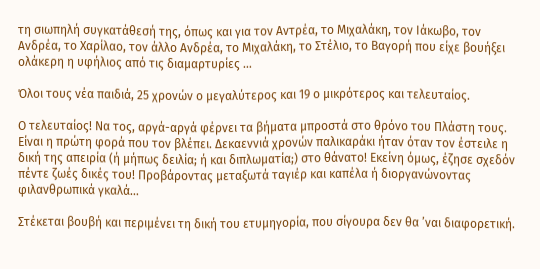τη σιωπηλή συγκατάθεσή της, όπως και για τον Αντρέα, το Μιχαλάκη, τον Ιάκωβο, τον Ανδρέα, το Χαρίλαο, τον άλλο Ανδρέα, το Μιχαλάκη, το Στέλιο, το Βαγορή που είχε βουήξει ολάκερη η υφήλιος από τις διαμαρτυρίες …

Όλοι τους νέα παιδιά, 25 χρονών ο μεγαλύτερος και 19 ο μικρότερος και τελευταίος.

Ο τελευταίος! Να τος, αργά-αργά φέρνει τα βήματα μπροστά στο θρόνο του Πλάστη τους. Είναι η πρώτη φορά που τον βλέπει. Δεκαεννιά χρονών παλικαράκι ήταν όταν τον έστειλε η δική της απειρία (ή μήπως δειλία; ή και διπλωματία;) στο θάνατο! Εκείνη όμως, έζησε σχεδόν πέντε ζωές δικές του! Προβάροντας μεταξωτά ταγιέρ και καπέλα ή διοργανώνοντας φιλανθρωπικά γκαλά…

Στέκεται βουβή και περιμένει τη δική του ετυμηγορία, που σίγουρα δεν θα ’ναι διαφορετική.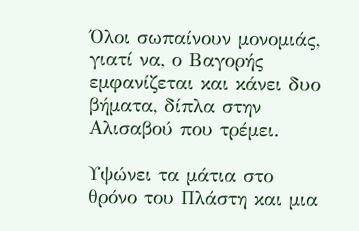Όλοι σωπαίνουν μονομιάς,  γιατί να, ο Βαγορής εμφανίζεται και κάνει δυο βήματα, δίπλα στην Αλισαβού που τρέμει.

Υψώνει τα μάτια στο θρόνο του Πλάστη και μια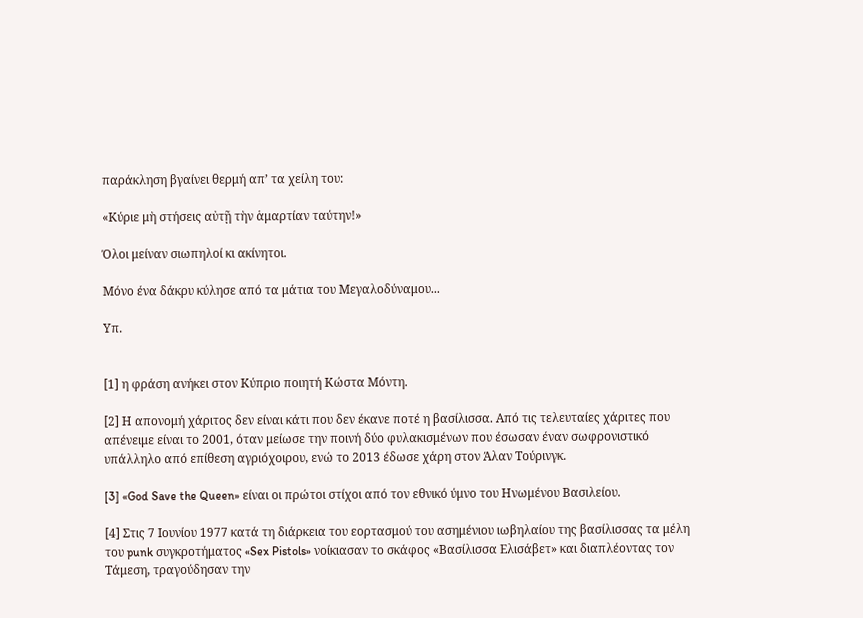παράκληση βγαίνει θερμή απ’ τα χείλη του:

«Κύριε μὴ στήσεις αὐτῇ τὴν ἁμαρτίαν ταύτην!»

Όλοι μείναν σιωπηλοί κι ακίνητοι.

Μόνο ένα δάκρυ κύλησε από τα μάτια του Μεγαλοδύναμου...

Υπ.


[1] η φράση ανήκει στον Κύπριο ποιητή Κώστα Μόντη.

[2] Η απονομή χάριτος δεν είναι κάτι που δεν έκανε ποτέ η βασίλισσα. Από τις τελευταίες χάριτες που απένειμε είναι το 2001, όταν μείωσε την ποινή δύο φυλακισμένων που έσωσαν έναν σωφρονιστικό υπάλληλο από επίθεση αγριόχοιρου, ενώ το 2013 έδωσε χάρη στον Άλαν Τούρινγκ.

[3] «God Save the Queen» είναι οι πρώτοι στίχοι από τον εθνικό ύμνο του Ηνωμένου Βασιλείου.

[4] Στις 7 Ιουνίου 1977 κατά τη διάρκεια του εορτασμού του ασημένιου ιωβηλαίου της βασίλισσας τα μέλη του punk συγκροτήματος «Sex Pistols» νοίκιασαν το σκάφος «Βασίλισσα Ελισάβετ» και διαπλέοντας τον Τάμεση, τραγούδησαν την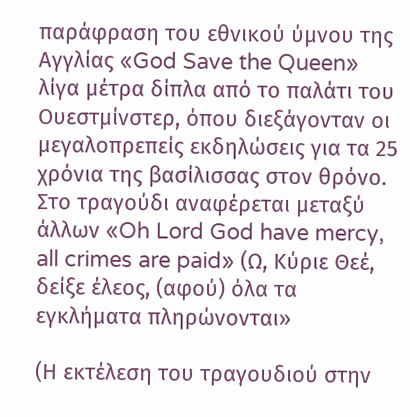παράφραση του εθνικού ύμνου της Αγγλίας «God Save the Queen» λίγα μέτρα δίπλα από το παλάτι του Ουεστμίνστερ, όπου διεξάγονταν οι μεγαλοπρεπείς εκδηλώσεις για τα 25 χρόνια της βασίλισσας στον θρόνο. Στο τραγούδι αναφέρεται μεταξύ άλλων «Oh Lord God have mercy, all crimes are paid» (Ω, Κύριε Θεέ, δείξε έλεος, (αφού) όλα τα εγκλήματα πληρώνονται»

(Η εκτέλεση του τραγουδιού στην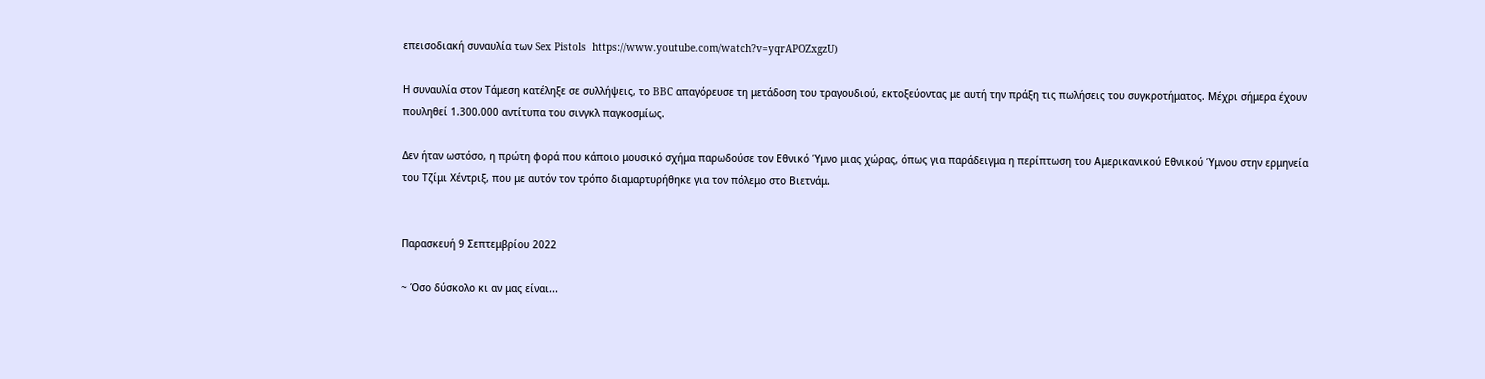επεισοδιακή συναυλία των Sex Pistols  https://www.youtube.com/watch?v=yqrAPOZxgzU)

Η συναυλία στον Τάμεση κατέληξε σε συλλήψεις, το BBC απαγόρευσε τη μετάδοση του τραγουδιού, εκτοξεύοντας με αυτή την πράξη τις πωλήσεις του συγκροτήματος. Μέχρι σήμερα έχουν πουληθεί 1.300.000 αντίτυπα του σινγκλ παγκοσμίως.

Δεν ήταν ωστόσο, η πρώτη φορά που κάποιο μουσικό σχήμα παρωδούσε τον Εθνικό Ύμνο μιας χώρας, όπως για παράδειγμα η περίπτωση του Αμερικανικού Εθνικού Ύμνου στην ερμηνεία του Τζίμι Χέντριξ, που με αυτόν τον τρόπο διαμαρτυρήθηκε για τον πόλεμο στο Βιετνάμ.


Παρασκευή 9 Σεπτεμβρίου 2022

~ Όσο δύσκολο κι αν μας είναι...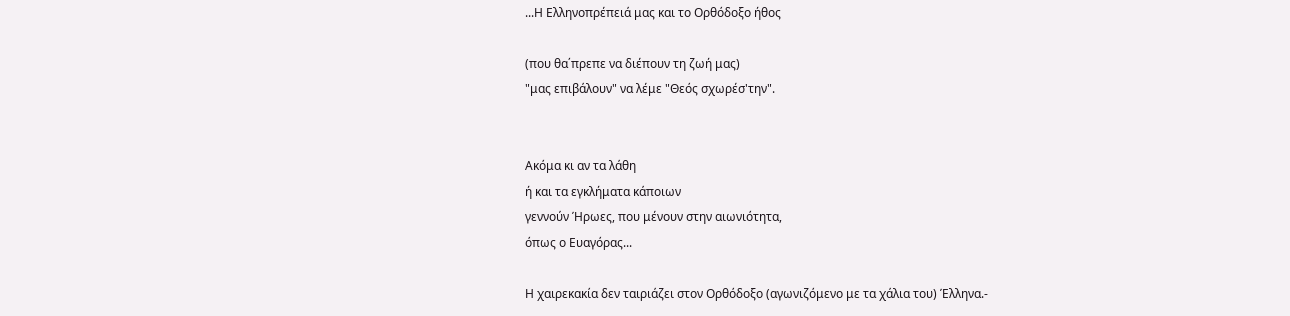...Η Ελληνοπρέπειά μας και το Ορθόδοξο ήθος

(που θα΄πρεπε να διέπουν τη ζωή μας)
"μας επιβάλουν" να λέμε "Θεός σχωρέσ'την".


Ακόμα κι αν τα λάθη
ή και τα εγκλήματα κάποιων
γεννούν Ήρωες, που μένουν στην αιωνιότητα,
όπως ο Ευαγόρας...

Η χαιρεκακία δεν ταιριάζει στον Ορθόδοξο (αγωνιζόμενο με τα χάλια του) Έλληνα.-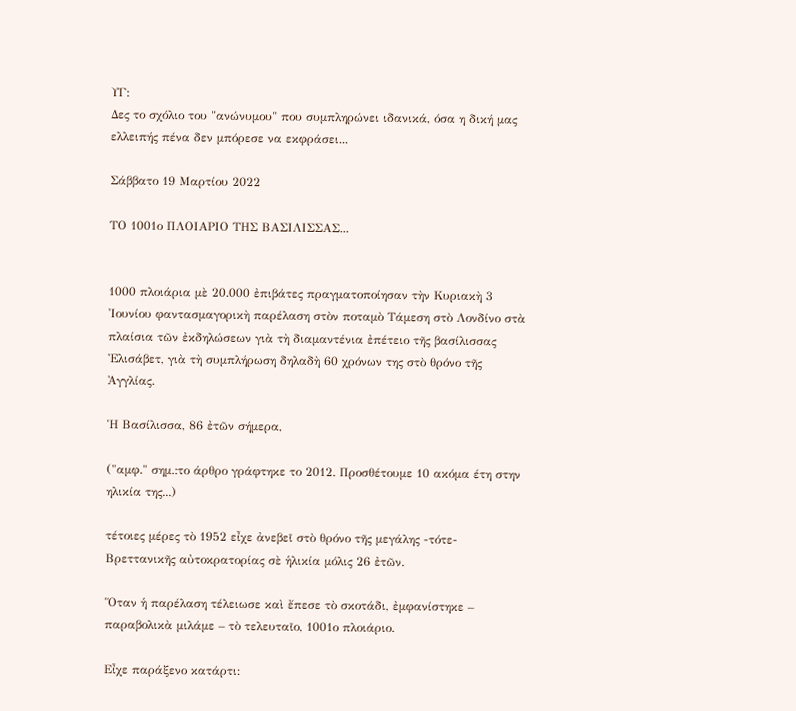ΥΓ:
Δες το σχόλιο του "ανώνυμου" που συμπληρώνει ιδανικά, όσα η δική μας ελλειπής πένα δεν μπόρεσε να εκφράσει...

Σάββατο 19 Μαρτίου 2022

ΤΟ 1001ο ΠΛΟΙΑΡΙΟ ΤΗΣ ΒΑΣΙΛΙΣΣΑΣ...


1000 πλοιάρια μὲ 20.000 ἐπιβάτες πραγματοποίησαν τὴν Κυριακὴ 3 Ἰουνίου φαντασμαγορικὴ παρέλαση στὸν ποταμὸ Τάμεση στὸ Λονδίνο στὰ πλαίσια τῶν ἐκδηλώσεων γιὰ τὴ διαμαντένια ἐπέτειο τῆς βασίλισσας Ἐλισάβετ, γιὰ τὴ συμπλήρωση δηλαδὴ 60 χρόνων της στὸ θρόνο τῆς Ἀγγλίας.

Ἡ Βασίλισσα, 86 ἐτῶν σήμερα,

("αμφ." σημ.:το άρθρο γράφτηκε το 2012. Προσθέτουμε 10 ακόμα έτη στην ηλικία της...)

τέτοιες μέρες τὸ 1952 εἶχε ἀνεβεῖ στὸ θρόνο τῆς μεγάλης -τότε- Βρεττανικῆς αὐτοκρατορίας σὲ ἡλικία μόλις 26 ἐτῶν.

Ὅταν ἡ παρέλαση τέλειωσε καὶ ἔπεσε τὸ σκοτάδι, ἐμφανίστηκε – παραβολικὰ μιλάμε – τὸ τελευταῖο, 1001ο πλοιάριο.

Εἶχε παράξενο κατάρτι: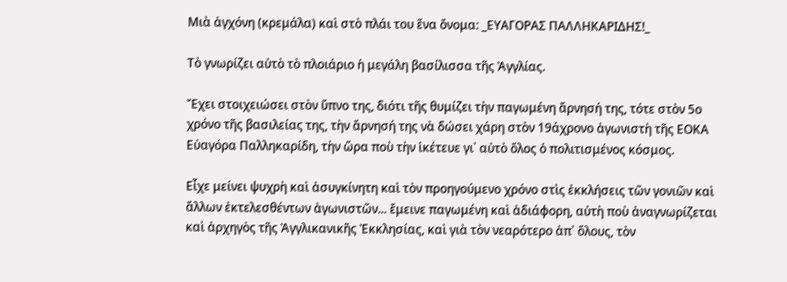Μιὰ ἀγχόνη (κρεμάλα) καὶ στὸ πλάι του ἕνα ὄνομα: _ΕΥΑΓΟΡΑΣ ΠΑΛΛΗΚΑΡΙΔΗΣ!_

Τὸ γνωρίζει αὐτὸ τὸ πλοιάριο ἡ μεγάλη βασίλισσα τῆς Ἀγγλίας.

Ἔχει στοιχειώσει στὸν ὕπνο της, διότι τῆς θυμίζει τὴν παγωμένη ἄρνησή της, τότε στὸν 5ο χρόνο τῆς βασιλείας της, τὴν ἄρνησή της νὰ δώσει χάρη στὸν 19άχρονο ἀγωνιστὴ τῆς ΕΟΚΑ Εὐαγόρα Παλληκαρίδη, τὴν ὥρα ποὺ τὴν ἱκέτευε γι᾿ αὐτὸ ὅλος ὁ πολιτισμένος κόσμος.

Εἶχε μείνει ψυχρὴ καὶ ἀσυγκίνητη καὶ τὸν προηγούμενο χρόνο στὶς ἐκκλήσεις τῶν γονιῶν καὶ ἄλλων ἐκτελεσθέντων ἀγωνιστῶν... ἔμεινε παγωμένη καὶ ἀδιάφορη, αὐτὴ ποὺ ἀναγνωρίζεται καὶ ἀρχηγὸς τῆς Ἀγγλικανικῆς Ἐκκλησίας, καὶ γιὰ τὸν νεαρότερο ἀπ᾿ ὅλους, τὸν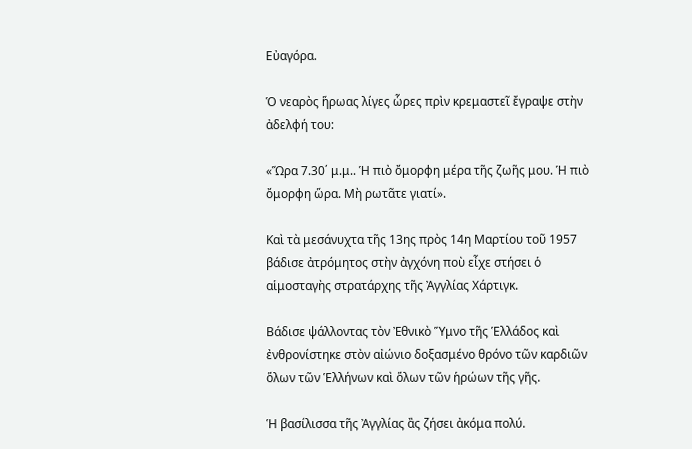Εὐαγόρα.

Ὁ νεαρὸς ἥρωας λίγες ὧρες πρὶν κρεμαστεῖ ἔγραψε στὴν ἀδελφή του:

«Ὥρα 7.30΄ μ.μ.. Ἡ πιὸ ὄμορφη μέρα τῆς ζωῆς μου. Ἡ πιὸ ὄμορφη ὥρα. Μὴ ρωτᾶτε γιατί».

Καὶ τὰ μεσάνυχτα τῆς 13ης πρὸς 14η Μαρτίου τοῦ 1957 βάδισε ἀτρόμητος στὴν ἀγχόνη ποὺ εἶχε στήσει ὁ αἱμοσταγὴς στρατάρχης τῆς Ἀγγλίας Χάρτιγκ.

Βάδισε ψάλλοντας τὸν Ἐθνικὸ Ὕμνο τῆς Ἑλλάδος καὶ ἐνθρονίστηκε στὸν αἰώνιο δοξασμένο θρόνο τῶν καρδιῶν ὅλων τῶν Ἑλλήνων καὶ ὅλων τῶν ἡρώων τῆς γῆς.

Ἡ βασίλισσα τῆς Ἀγγλίας ἂς ζήσει ἀκόμα πολύ.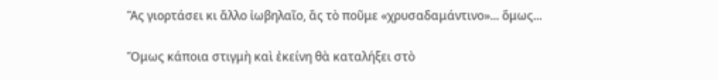Ἂς γιορτάσει κι ἄλλο ἰωβηλαῖο, ἂς τὸ ποῦμε «χρυσαδαμάντινο»... ὅμως...

Ὅμως κάποια στιγμὴ καὶ ἐκείνη θὰ καταλήξει στὸ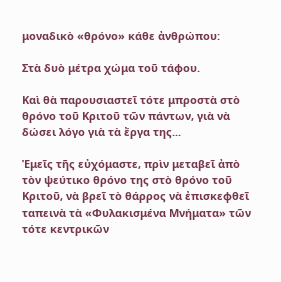μοναδικὸ «θρόνο» κάθε ἀνθρώπου:

Στὰ δυὸ μέτρα χώμα τοῦ τάφου.

Καὶ θὰ παρουσιαστεῖ τότε μπροστὰ στὸ θρόνο τοῦ Κριτοῦ τῶν πάντων, γιὰ νὰ δώσει λόγο γιὰ τὰ ἔργα της...

Ἐμεῖς τῆς εὐχόμαστε, πρὶν μεταβεῖ ἀπὸ τὸν ψεύτικο θρόνο της στὸ θρόνο τοῦ Κριτοῦ, νὰ βρεῖ τὸ θάρρος νὰ ἐπισκεφθεῖ ταπεινὰ τὰ «Φυλακισμένα Μνήματα» τῶν τότε κεντρικῶν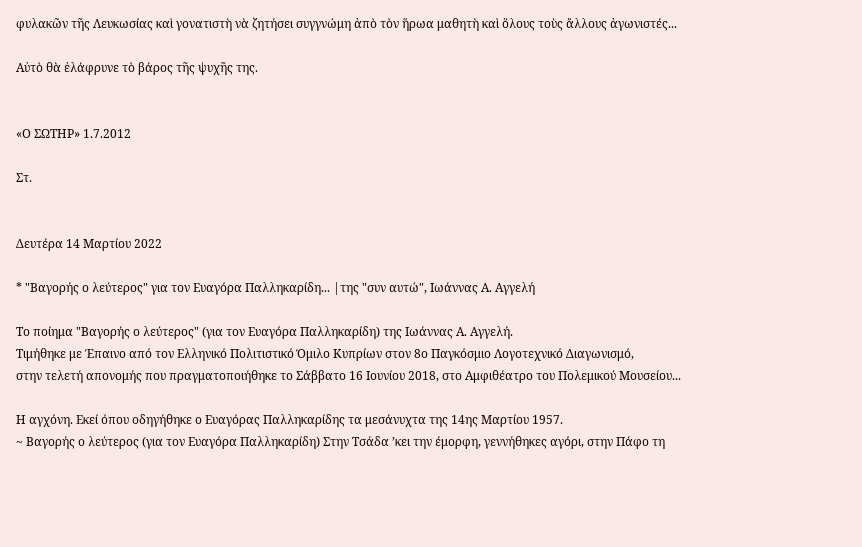φυλακῶν τῆς Λευκωσίας καὶ γονατιστὴ νὰ ζητήσει συγγνώμη ἀπὸ τὸν ἥρωα μαθητὴ καὶ ὅλους τοὺς ἄλλους ἀγωνιστές...

Αὐτὸ θὰ ἐλάφρυνε τὸ βάρος τῆς ψυχῆς της.


«Ο ΣΩΤΗΡ» 1.7.2012

Στ.


Δευτέρα 14 Μαρτίου 2022

* "Βαγορής ο λεύτερος" για τον Ευαγόρα Παλληκαρίδη... |της "συν αυτώ", Ιωάννας Α. Αγγελή

Το ποίημα "Βαγορής ο λεύτερος" (για τον Ευαγόρα Παλληκαρίδη) της Ιωάννας Α. Αγγελή.
Τιμήθηκε με Έπαινο από τον Ελληνικό Πολιτιστικό Όμιλο Κυπρίων στον 8ο Παγκόσμιο Λογοτεχνικό Διαγωνισμό,
στην τελετή απονομής που πραγματοποιήθηκε το Σάββατο 16 Ιουνίου 2018, στο Αμφιθέατρο του Πολεμικού Μουσείου...

Η αγχόνη. Εκεί όπου οδηγήθηκε ο Ευαγόρας Παλληκαρίδης τα μεσάνυχτα της 14ης Μαρτίου 1957.
~ Βαγορής ο λεύτερος (για τον Ευαγόρα Παλληκαρίδη) Στην Τσάδα ’κει την έμορφη, γεννήθηκες αγόρι, στην Πάφο τη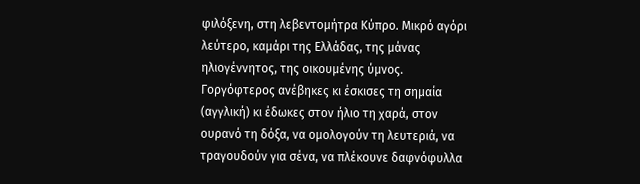φιλόξενη, στη λεβεντομήτρα Κύπρο. Μικρό αγόρι λεύτερο, καμάρι της Ελλάδας, της μάνας ηλιογέννητος, της οικουμένης ύμνος. Γοργόφτερος ανέβηκες κι έσκισες τη σημαία (αγγλική) κι έδωκες στον ήλιο τη χαρά, στον ουρανό τη δόξα, να ομολογούν τη λευτεριά, να τραγουδούν για σένα, να πλέκουνε δαφνόφυλλα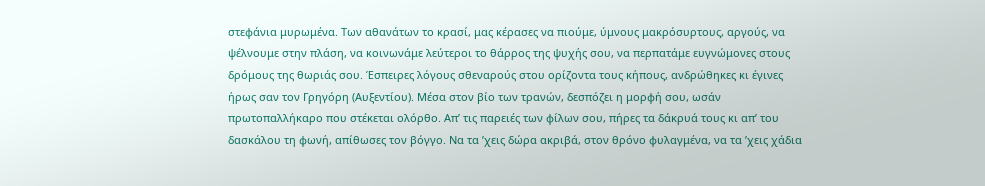στεφάνια μυρωμένα. Των αθανάτων το κρασί, μας κέρασες να πιούμε, ύμνους μακρόσυρτους, αργούς, να ψέλνουμε στην πλάση, να κοινωνάμε λεύτεροι το θάρρος της ψυχής σου, να περπατάμε ευγνώμονες στους δρόμους της θωριάς σου. Έσπειρες λόγους σθεναρούς στου ορίζοντα τους κήπους, ανδρώθηκες κι έγινες ήρως σαν τον Γρηγόρη (Αυξεντίου). Μέσα στον βίο των τρανών, δεσπόζει η μορφή σου, ωσάν πρωτοπαλλήκαρο που στέκεται ολόρθο. Απ’ τις παρειές των φίλων σου, πήρες τα δάκρυά τους κι απ’ του δασκάλου τη φωνή, απίθωσες τον βόγγο. Να τα ’χεις δώρα ακριβά, στον θρόνο φυλαγμένα, να τα ’χεις χάδια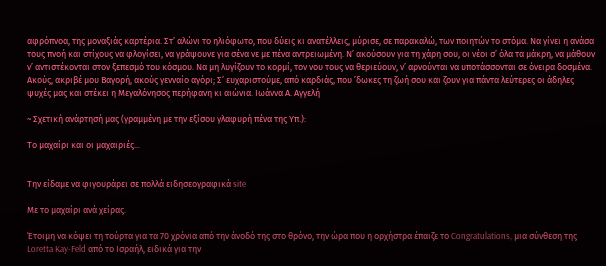αφρόπνοα, της μοναξιάς καρτέρια. Στ’ αλώνι το ηλιόφωτο, που δύεις κι ανατέλλεις, μύρισε, σε παρακαλώ, των ποιητών το στόμα. Να γίνει η ανάσα τους πνοή και στίχους να φλογίσει, να γράψουνε για σένα νε με πένα αντρειωμένη. Ν’ ακούσουν για τη χάρη σου, οι νέοι σ’ όλα τα μάκρη, να μάθουν ν’ αντιστέκονται στον ξεπεσμό του κόσμου. Να μη λυγίζουν το κορμί, τον νου τους να θεριεύουν, ν’ αρνούνται να υποτάσσονται σε όνειρα δοσμένα. Ακούς, ακριβέ μου Βαγορή, ακούς γενναίο αγόρι; Σ’ ευχαριστούμε, από καρδιάς, που ’δωκες τη ζωή σου και ζουν για πάντα λεύτερες οι άδηλες ψυχές μας και στέκει η Μεγαλόνησος περήφανη κι αιώνια. Ιωάννα Α. Αγγελή

~ Σχετική ανάρτησή μας (γραμμένη με την εξίσου γλαφυρή πένα της Υπ.):

Το μαχαίρι και οι μαχαιριές...


Την είδαμε να φιγουράρει σε πολλά ειδησεογραφικά site

Με το μαχαίρι ανά χείρας.

Έτοιμη να κόψει τη τούρτα για τα 70 χρόνια από την άνοδό της στο θρόνο, την ώρα που η ορχήστρα έπαιζε το Congratulations, μια σύνθεση της Loretta Kay-Feld από το Ισραήλ, ειδικά για την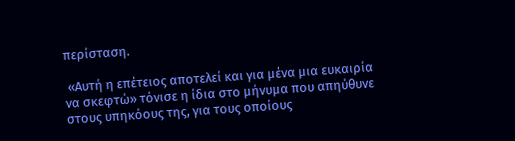περίσταση.

 «Αυτή η επέτειος αποτελεί και για μένα μια ευκαιρία να σκεφτώ» τόνισε η ίδια στο μήνυμα που απηύθυνε στους υπηκόους της, για τους οποίους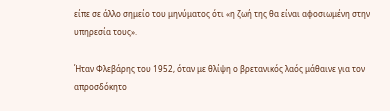είπε σε άλλο σημείο του μηνύματος ότι «η ζωή της θα είναι αφοσιωμένη στην υπηρεσία τους».

Ήταν Φλεβάρης του 1952, όταν με θλίψη ο βρετανικός λαός μάθαινε για τον απροσδόκητο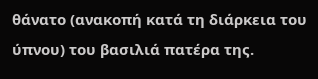θάνατο (ανακοπή κατά τη διάρκεια του ύπνου) του βασιλιά πατέρα της.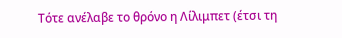Τότε ανέλαβε το θρόνο η Λίλιμπετ (έτσι τη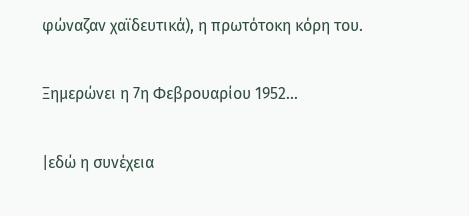φώναζαν χαϊδευτικά), η πρωτότοκη κόρη του.

Ξημερώνει η 7η Φεβρουαρίου 1952...

|εδώ η συνέχεια